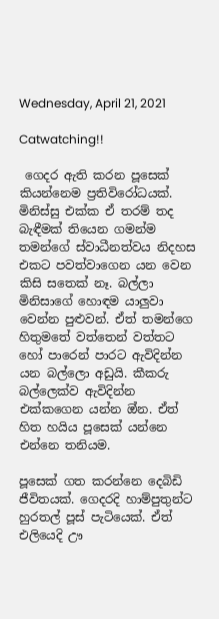Wednesday, April 21, 2021

Catwatching!!

 ගෙදර ඇති කරන පූසෙක් කියන්නෙම ප්‍රතිවිරෝධයක්. මිනිස්සු එක්ක ඒ තරම් තද බැඳීමක් තියෙන ගමන්ම තමන්ගේ ස්වාධීනත්වය නිදහස එකට පවත්වාගෙන යන වෙන කිසි සතෙක් නෑ. බල්ලා මිනිසාගේ හොඳම යාලුවා වෙන්න පුළුවන්. ඒත් තමන්ගෙ හිතුමතේ වත්තෙන් වත්තට හෝ පාරෙන් පාරට ඇවිදින්න යන බල්ලො අඩුයි. කීකරු බල්ලෙක්ව ඇවිදින්න එක්කගෙන යන්න ඔ්න. ඒත් හිත හයිය පූසෙක් යන්නෙ එන්නෙ තනියම.

පූසෙක් ගත කරන්නෙ දෙබිඩි ජීවිතයක්. ගෙදරදි හාම්පුතුන්ට හුරතල් පූස් පැටියෙක්. ඒත් එලියෙදි ඌ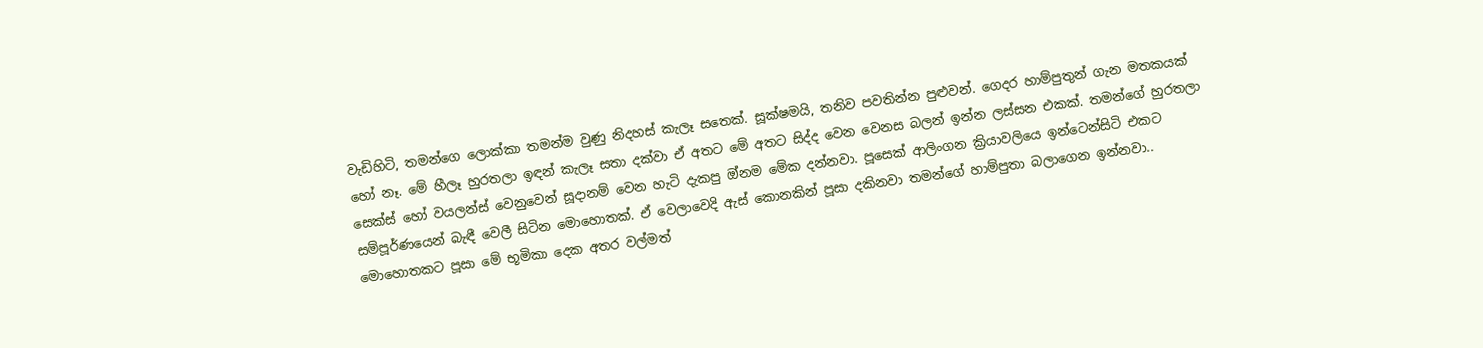වැඩිහිටි, තමන්ගෙ ලොක්කා තමන්ම වුණු නිදහස් කැලෑ සතෙක්. සූක්ෂමයි, තනිව පවතින්න පුළුවන්. ගෙදර හාම්පුතුන් ගැන මතකයක් හෝ නෑ. මේ හීලෑ හුරතලා ඉඳන් කැලෑ සතා දක්වා ඒ අතට මේ අතට සිද්ද වෙන වෙනස බලන් ඉන්න ලස්සන එකක්. තමන්ගේ හුරතලා සෙක්ස් හෝ වයලන්ස් වෙනුවෙන් සූදානම් වෙන හැටි දැකපු ඔ්නම මේක දන්නවා. පූසෙක් ආලිංගන ක්‍රියාවලියෙ ඉන්ටෙන්සිටි එකට සම්පූර්ණයෙන් බැඳී වෙලී සිටින මොහොතක්. ඒ වෙලාවෙදි ඇස් කොනකින් පූසා දකිනවා තමන්ගේ හාම්පුතා බලාගෙන ඉන්නවා.. මොහොතකට පූසා මේ භූමිකා දෙක අතර වල්මත්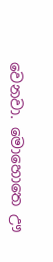වෙනවා. මොහොතෙ ඌ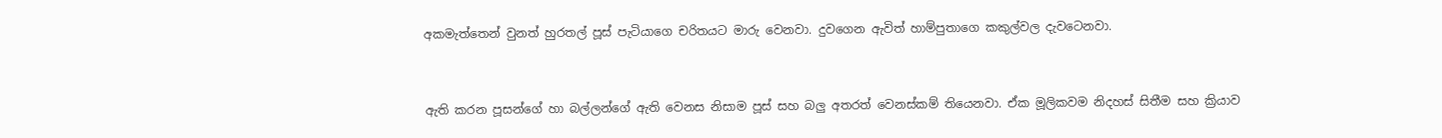අකමැත්තෙන් වුනත් හුරතල් පූස් පැටියාගෙ චරිතයට මාරු වෙනවා. දුවගෙන ඇවිත් හාම්පුතාගෙ කකුල්වල දැවටෙනවා.


ඇති කරන පූසන්ගේ හා බල්ලන්ගේ ඇති වෙනස නිසාම පූස් සහ බලු අතරත් වෙනස්කම් තියෙනවා. ඒක මූලිකවම නිදහස් සිතීම සහ ක්‍රියාව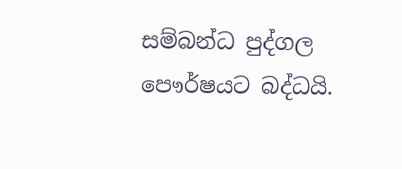සම්බන්ධ පුද්ගල පෞර්ෂයට බද්ධයි.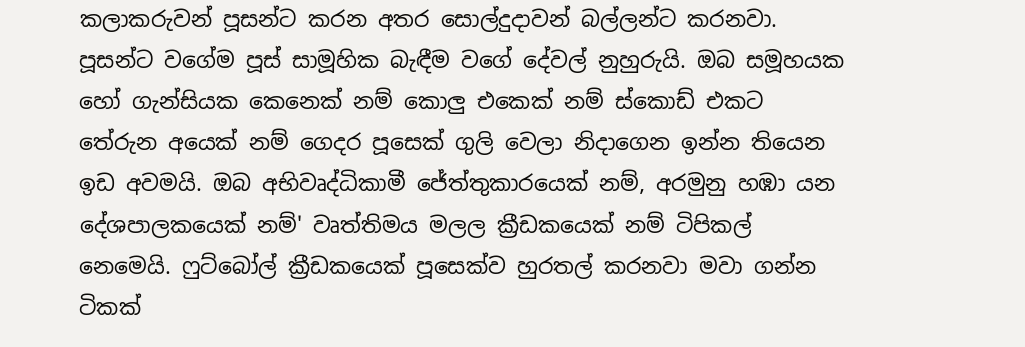කලාකරුවන් පූසන්ට කරන අතර සොල්දුදාවන් බල්ලන්ට කරනවා. පූසන්ට වගේම පූස් සාමූහික බැඳීම වගේ දේවල් නුහුරුයි. ඔබ සමූහයක හෝ ගැන්සියක කෙනෙක් නම් කොලු එකෙක් නම් ස්කොඩ් එකට තේරුන අයෙක් නම් ගෙදර පූසෙක් ගුලි වෙලා නිදාගෙන ඉන්න තියෙන ඉඩ අවමයි. ඔබ අභිවෘද්ධිකාමී ජේත්තුකාරයෙක් නම්, අරමුනු හඹා යන දේශපාලකයෙක් නම්' වෘත්තිමය මලල ක්‍රීඩකයෙක් නම් ටිපිකල් නෙමෙයි. ෆුට්බෝල් ක්‍රීඩකයෙක් පූසෙක්ව හුරතල් කරනවා මවා ගන්න ටිකක්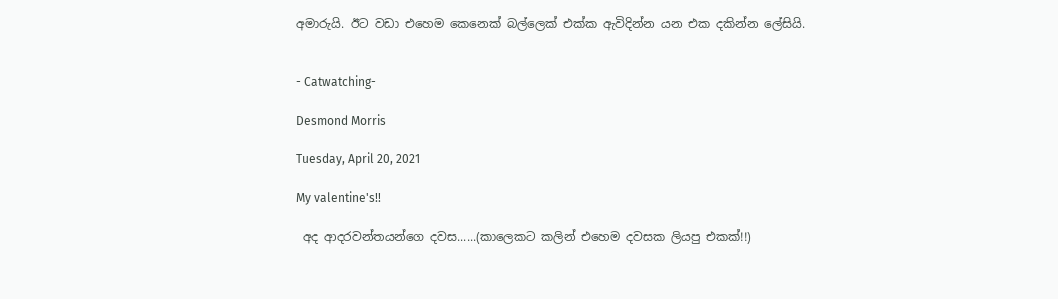අමාරුයි. ඊට වඩා එහෙම කෙනෙක් බල්ලෙක් එක්ක ඇවිදින්න යන එක දකින්න ලේසියි.


- Catwatching-

Desmond Morris

Tuesday, April 20, 2021

My valentine's!!

 අද ආදරවන්තයන්ගෙ දවස......(කාලෙකට කලින් එහෙම දවසක ලියපු එකක්!!)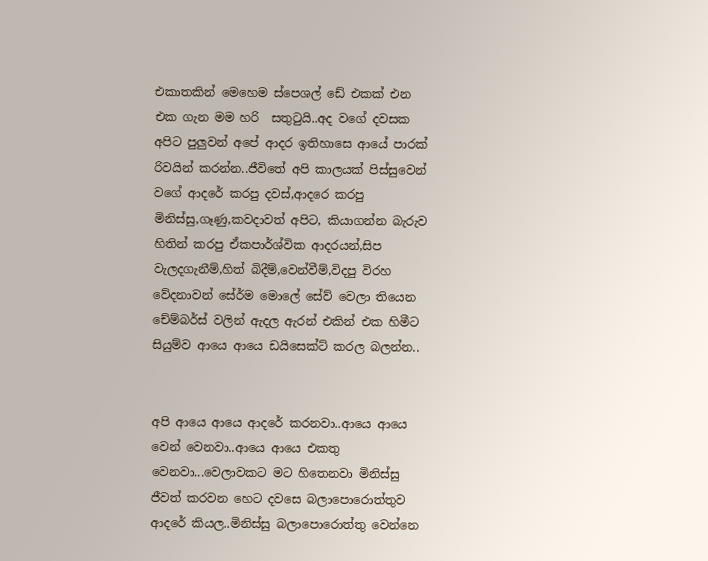එකාතකින් මෙහෙම ස්පෙශල් ඩේ එකක් එන එක ගැන මම හරි  සතුටුයි..අද වගේ දවසක අපිට පුලුවන් අපේ ආදර ඉතිහාසෙ ආයේ පාරක් රිවයින් කරන්න..ජීවිතේ අපි කාලයක් පිස්සුවෙන් වගේ ආදරේ කරපු දවස්,ආදරෙ කරපු මිනිස්සු,ගෑණු,කවදාවත් අපිට, කියාගන්න බැරුව හිතින් කරපු ඒකපාර්ශ්වික ආදරයන්,සිප වැලදගැනීම්,හිත් බිදීම්,වෙන්වීම්,විදපු විරහ වේදනාවන් සේර්ම මොලේ සේව් වෙලා තියෙන චේම්බර්ස් වලින් ඇදල ඇරන් එකින් එක හිමීට සියුම්ව ආයෙ ආයෙ ඩයිසෙක්ට් කරල බලන්න..


අපි ආයෙ ආයෙ ආදරේ කරනවා..ආයෙ ආයෙ වෙන් වෙනවා..ආයෙ ආයෙ එකතු වෙනවා...වෙලාවකට මට හිතෙනවා මිනිස්සු ජීවත් කරවන හෙට දවසෙ බලාපොරොත්තුව ආදරේ කියල..මිනිස්සු බලාපොරොත්තු වෙන්නෙ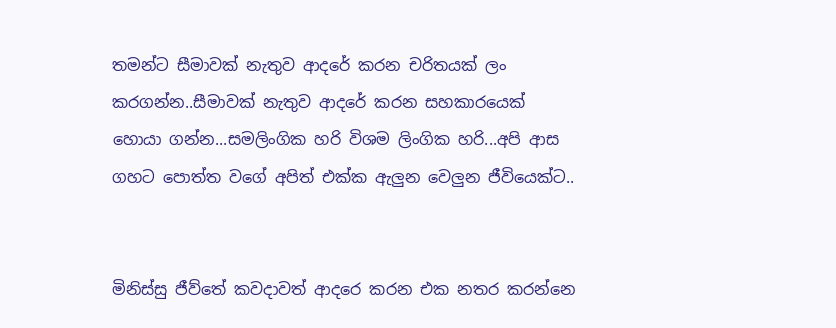තමන්ට සීමාවක් නැතුව ආදරේ කරන චරිතයක් ලං කරගන්න..සීමාවක් නැතුව ආදරේ කරන සහකාරයෙක් හොයා ගන්න...සමලිංගික හරි විශම ලිංගික හරි...අපි ආස ගහට පොත්ත වගේ අපිත් එක්ක ඇලුන වෙලුන ජීවියෙක්ට..


මිනිස්සු ජීව්තේ කවදාවත් ආදරෙ කරන එක නතර කරන්නෙ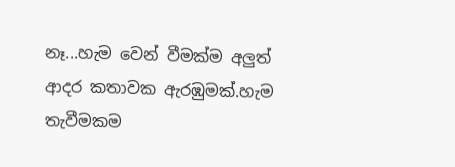නෑ...හැම වෙන් වීමක්ම අලුත් ආදර කතාවක ඇරඹුමක්.හැම තැවීමකම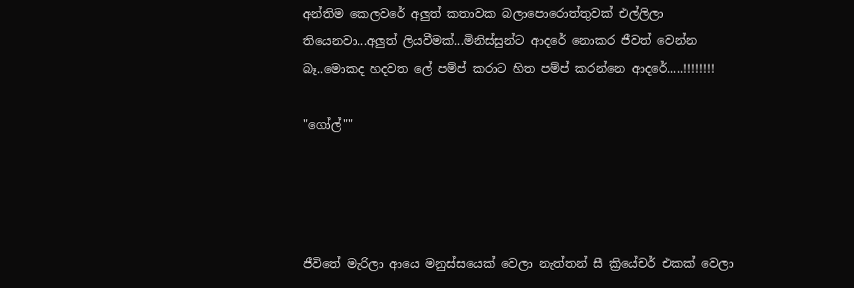අන්තිම කෙලවරේ අලුත් කතාවක බලාපොරොත්තුවක් එල්ලිලා තියෙනවා...අලුත් ලියවීමක්...මිනිස්සුන්ට ආදරේ නොකර ජීවත් වෙන්න බෑ..මොකද හදවත ලේ පම්ප් කරාට හිත පම්ප් කරන්නෙ ආදරේ.....!!!!!!!!

"ගෝල්""




ජීවිතේ මැරිලා ආයෙ මනුස්සයෙක් වෙලා නැත්තන් සී ක්‍රියේචර් එකක් වෙලා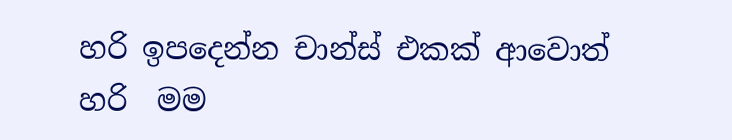හරි ඉපදෙන්න චාන්ස් එකක් ආවොත් හරි  මම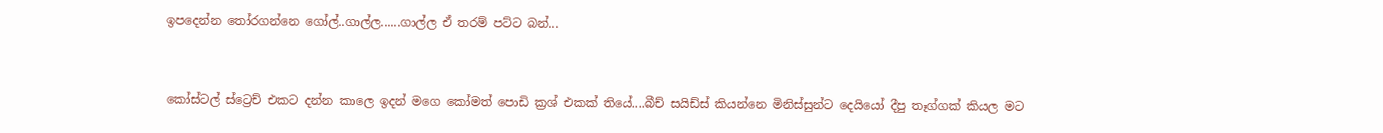ඉපදෙන්න තෝරගන්නෙ ගෝල්..ගාල්ල......ගාල්ල ඒ තරම් පට්ට බන්...


කෝස්ටල් ස්ට්‍රෙච් එකට දන්න කාලෙ ඉදන් මගෙ කෝමත් පොඩි ක්‍රශ් එකක් තියේ....බීච් සයිඩ්ස් කියන්නෙ මිනිස්සුන්ට දෙයියෝ දීපු තෑග්ගක් කියල මට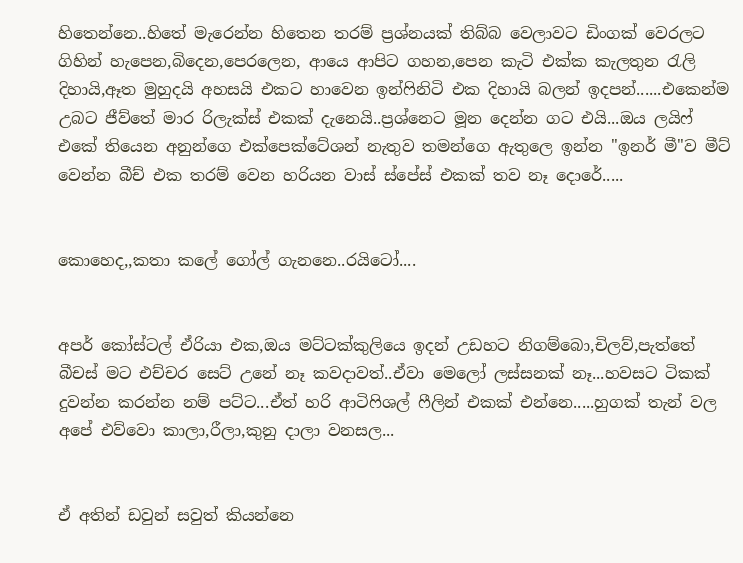හිතෙන්නෙ..හිතේ මැරෙන්න හිතෙන තරම් ප්‍රශ්නයක් තිබ්බ වෙලාවට ඩිංගක් වෙරලට ගිහින් හැපෙන,බිදෙන,පෙරලෙන, ආයෙ ආපිට ගහන,පෙන කැටි එක්ක කැලතුන රැලි දිහායි,ඈත මුහුදයි අහසයි එකට හාවෙන ඉන්ෆිනිටි එක දිහායි බලන් ඉදපන්......එකෙන්ම උබට ජීව්තේ මාර රිලැක්ස් එකක් දැනෙයි..ප්‍රශ්නෙට මූන දෙන්න ගට එයි...ඔය ලයිෆ් එකේ තියෙන අනුන්ගෙ එක්පෙක්ටේශන් නැතුව තමන්ගෙ ඇතුලෙ ඉන්න "ඉනර් මී"ව මීට් වෙන්න බීච් එක තරම් වෙන හරියන වාස් ස්පේස් එකක් තව නෑ දොරේ.....


කොහෙද,,කතා කලේ ගෝල් ගැනනෙ..රයිටෝ....


අපර් කෝස්ටල් ඒරියා එක,ඔය මට්ටක්කුලියෙ ඉදන් උඩහට නිගම්බො,චිලව්,පැත්තේ බීචස් මට එච්චර සෙට් උනේ නෑ කවදාවත්..ඒවා මෙලෝ ලස්සනක් නෑ...හවසට ටිකක් දුවන්න කරන්න නම් පට්ට...ඒත් හරි ආටිෆිශල් ෆීලින් එකක් එන්නෙ.....හුගක් තැන් වල අපේ එව්වො කාලා,රීලා,කුනු දාලා වනසල...


ඒ අතින් ඩවුන් සවුත් කියන්නෙ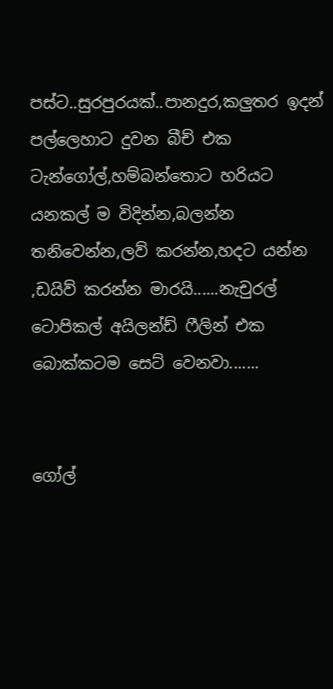පස්ට..සුරපුරයක්..පානදුර,කලුතර ඉදන් පල්ලෙහාට දුවන බීච් එක ටැන්ගෝල්,හම්බන්තොට හරියට යනකල් ම විදින්න,බලන්න තනිවෙන්න,ලව් කරන්න,හදට යන්න ,ඩයිව් කරන්න මාරයි......නැචුරල් ටොපිකල් අයිලන්ඩ් ෆීලින් එක බොක්කටම සෙට් වෙනවා.......


ගෝල්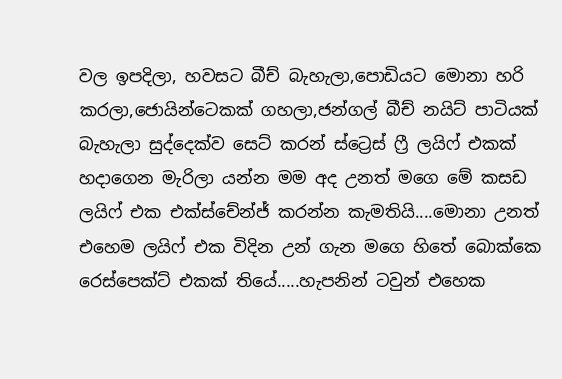වල ඉපදිලා, හවසට බීච් බැහැලා,පොඩියට මොනා හරි කරලා,ජොයින්ටෙකක් ගහලා,ජන්ගල් බීච් නයිට් පාටියක් බැහැලා සුද්දෙක්ව සෙට් කරන් ස්ට්‍රෙස් ෆ්‍රී ලයිෆ් එකක් හදාගෙන මැරිලා යන්න මම අද උනත් මගෙ මේ කසඩ ලයිෆ් එක එක්ස්චේන්ජ් කරන්න කැමතියි....මොනා උනත් එහෙම ලයිෆ් එක විදින උන් ගැන මගෙ හිතේ බොක්කෙ රෙස්පෙක්ට් එකක් තියේ.....හැපනින් ටවුන් එහෙක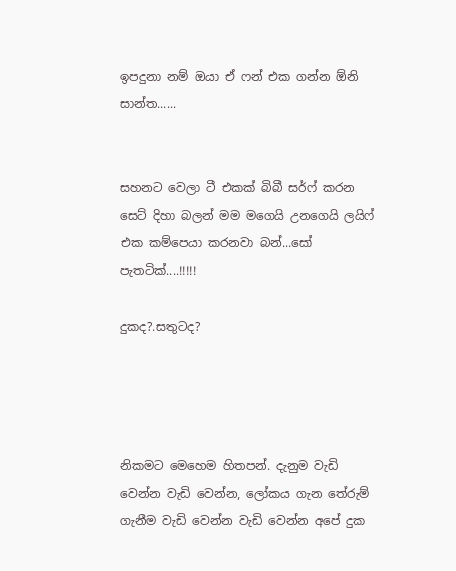ඉපදුනා නම් ඔයා ඒ ෆන් එක ගන්න ඕනි සාන්ත......


සහනට වෙලා ටී එකක් බිබී සර්ෆ් කරන සෙට් දිහා බලන් මම මගෙයි උනගෙයි ලයිෆ් එක කම්පෙයා කරනවා බන්...සෝ පැතටික්....!!!!!

දුකද?.සතුටද?




නිකමට මෙහෙම හිතපන්. දැනුම වැඩි වෙන්න වැඩි වෙන්න, ලෝකය ගැන තේරුම් ගැනීම වැඩි වෙන්න වැඩි වෙන්න අපේ දුක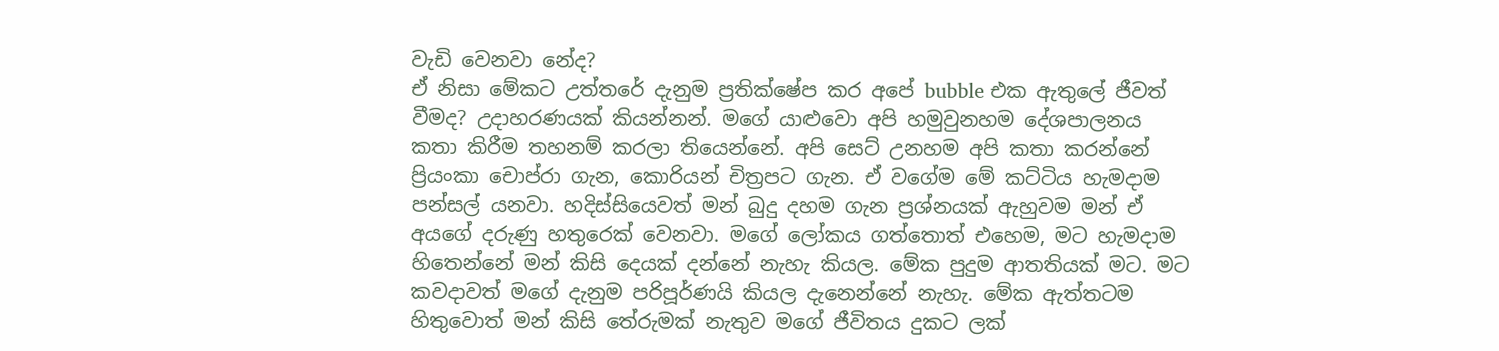වැඩි වෙනවා නේද?
ඒ නිසා මේකට උත්තරේ දැනුම ප්‍රතික්ෂේප කර අපේ bubble එක ඇතුලේ ජීවත් වීමද? උදාහරණයක් කියන්නන්. මගේ යාළුවො අපි හමුවුනහම දේශපාලනය කතා කිරීම තහනම් කරලා තියෙන්නේ. අපි සෙට් උනහම අපි කතා කරන්නේ ප්‍රියංකා චොප්රා ගැන, කොරියන් චිත්‍රපට ගැන. ඒ වගේම මේ කට්ටිය හැමදාම පන්සල් යනවා. හදිස්සියෙවත් මන් බුදු දහම ගැන ප්‍රශ්නයක් ඇහුවම මන් ඒ අයගේ දරුණු හතුරෙක් වෙනවා. මගේ ලෝකය ගත්තොත් එහෙම, මට හැමදාම හිතෙන්නේ මන් කිසි දෙයක් දන්නේ නැහැ කියල. මේක පුදුම ආතතියක් මට. මට කවදාවත් මගේ දැනුම පරිපූර්ණයි කියල දැනෙන්නේ නැහැ. මේක ඇත්තටම හිතුවොත් මන් කිසි තේරුමක් නැතුව මගේ ජීවිතය දුකට ලක්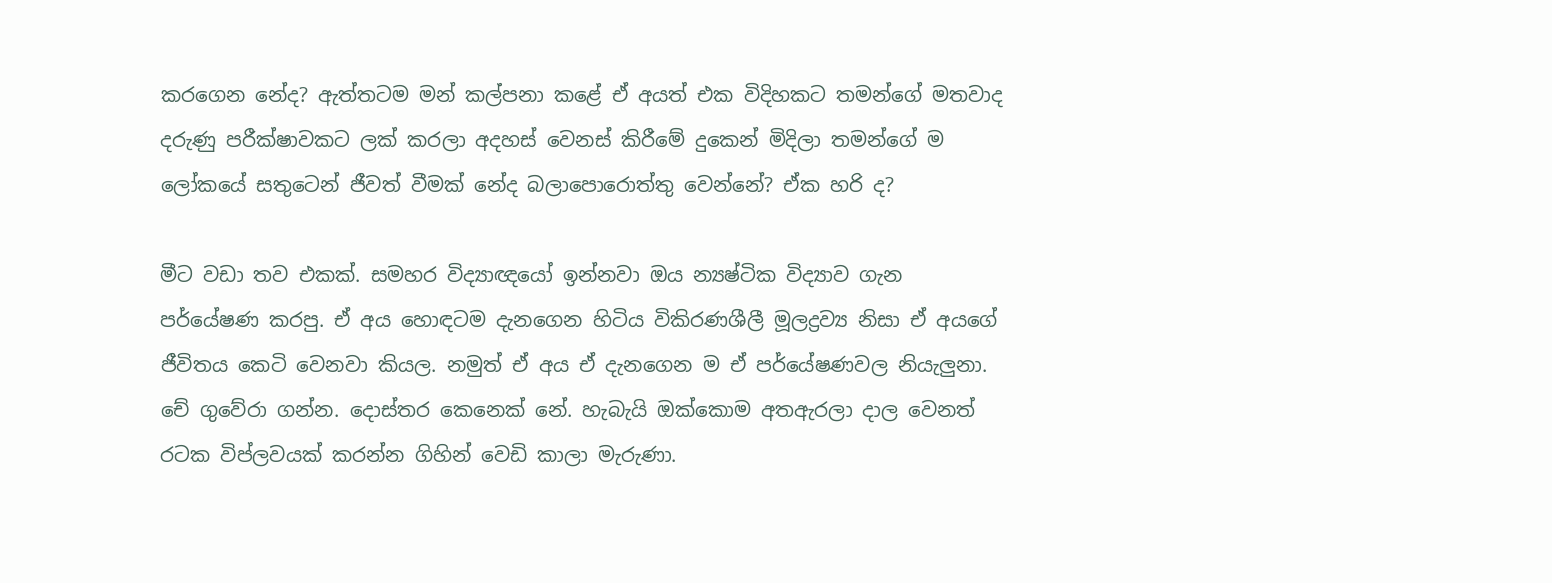කරගෙන නේද? ඇත්තටම මන් කල්පනා කළේ ඒ අයත් එක විදිහකට තමන්ගේ මතවාද දරුණු පරීක්ෂාවකට ලක් කරලා අදහස් වෙනස් කිරීමේ දුකෙන් මිදිලා තමන්ගේ ම ලෝකයේ සතුටෙන් ජීවත් වීමක් නේද බලාපොරොත්තු වෙන්නේ? ඒක හරි ද?

මීට වඩා තව එකක්. සමහර විද්‍යාඥයෝ ඉන්නවා ඔය න්‍යෂ්ටික විද්‍යාව ගැන පර්යේෂණ කරපු. ඒ අය හොඳටම දැනගෙන හිටිය විකිරණශීලී මූලද්‍රව්‍ය නිසා ඒ අයගේ ජීවිතය කෙටි වෙනවා කියල. නමුත් ඒ අය ඒ දැනගෙන ම ඒ පර්යේෂණවල නියැලුනා.
චේ ගුවේරා ගන්න. දොස්තර කෙනෙක් නේ. හැබැයි ඔක්කොම අතඇරලා දාල වෙනත් රටක විප්ලවයක් කරන්න ගිහින් වෙඩි කාලා මැරුණා.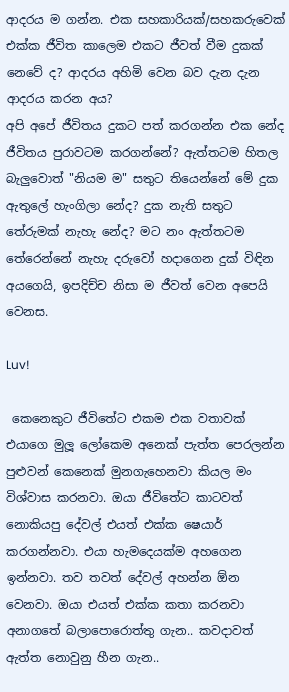ආදරය ම ගන්න. එක සහකාරියක්/සහකරුවෙක් එක්ක ජීවිත කාලෙම එකට ජීවත් වීම දුකක් නෙවේ ද? ආදරය අහිමි වෙන බව දැන දැන ආදරය කරන අය?
අපි අපේ ජීවිතය දුකට පත් කරගන්න එක නේද ජීවිතය පුරාවටම කරගන්නේ? ඇත්තටම හිතල බැලුවොත් "නියම ම" සතුට තියෙන්නේ මේ දුක ඇතුලේ හැංගිලා නේද? දුක නැති සතුට තේරුමක් නැහැ නේද? මට නං ඇත්තටම තේරෙන්නේ නැහැ දරුවෝ හදාගෙන දුක් විඳින අයගෙයි, ඉපදිච්ච නිසා ම ජීවත් වෙන අපෙයි වෙනස.

Luv!

 කෙනෙකුට ජීවිතේට එකම එක වතාවක් එයාගෙ මුලූ ලෝකෙම අනෙක් පැත්ත පෙරලන්න පුළුවන් කෙනෙක් මුනගැහෙනවා කියල මං විශ්වාස කරනවා. ඔයා ජීවිතේට කාටවත් නොකියපු දේවල් එයත් එක්ක ෂෙයාර් කරගන්නවා. එයා හැමදෙයක්ම අහගෙන ඉන්නවා. තව තවත් දේවල් අහන්න ඕන වෙනවා. ඔයා එයත් එක්ක කතා කරනවා අනාගතේ බලාපොරොත්තු ගැන.. කවදාවත් ඇත්ත නොවුනු හීන ගැන..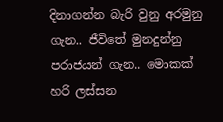දිනාගන්න බැරි වුනු අරමුනු ගැන.. ජීවිතේ මුනදුන්නු පරාජයන් ගැන.. මොකක් හරි ලස්සන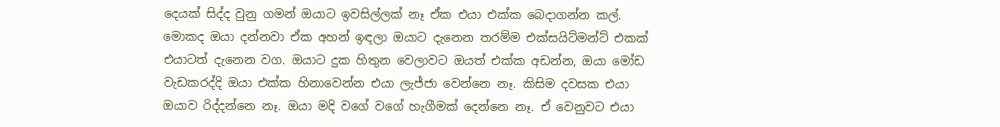දෙයක් සිද්ද වුනු ගමන් ඔයාට ඉවසිල්ලක් නෑ ඒක එයා එක්ක බෙදාගන්න කල්. මොකද ඔයා දන්නවා ඒක අහන් ඉඳලා ඔයාට දැනෙන තරම්ම එක්සයිට්මන්ට් එකක් එයාටත් දැනෙන වග. ඔයාට දුක හිතුන වෙලාවට ඔයත් එක්ක අඩන්න, ඔයා මෝඩ වැඩකරද්දි ඔයා එක්ක හිනාවෙන්න එයා ලැජ්ජා වෙන්නෙ නෑ. කිසිම දවසක එයා ඔයාව රිද්දන්නෙ නෑ. ඔයා මදි වගේ වගේ හැගීමක් දෙන්නෙ නෑ. ඒ වෙනුවට එයා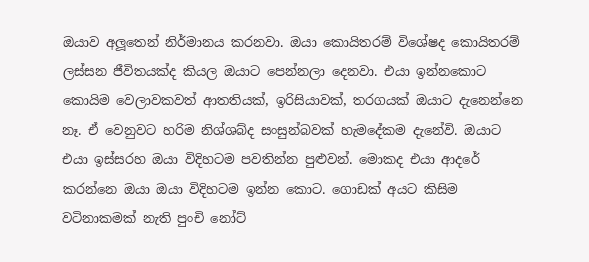ඔයාව අලූතෙන් නිර්මානය කරනවා. ඔයා කොයිතරම් විශේෂද කොයිතරම් ලස්සන ජීවිතයක්ද කියල ඔයාට පෙන්නලා දෙනවා. එයා ඉන්නකොට කොයිම වෙලාවකවත් ආතතියක්, ඉරිසියාවක්, තරගයක් ඔයාට දැනෙන්නෙ නෑ. ඒ වෙනුවට හරිම නිශ්ශබ්ද සංසුන්බවක් හැමදේකම දැනේවි. ඔයාට එයා ඉස්සරහ ඔයා විදිහටම පවතින්න පුළුවන්. මොකද එයා ආදරේ කරන්නෙ ඔයා ඔයා විදිහටම ඉන්න කොට. ගොඩක් අයට කිසිම වටිනාකමක් නැති පුංචි නෝට්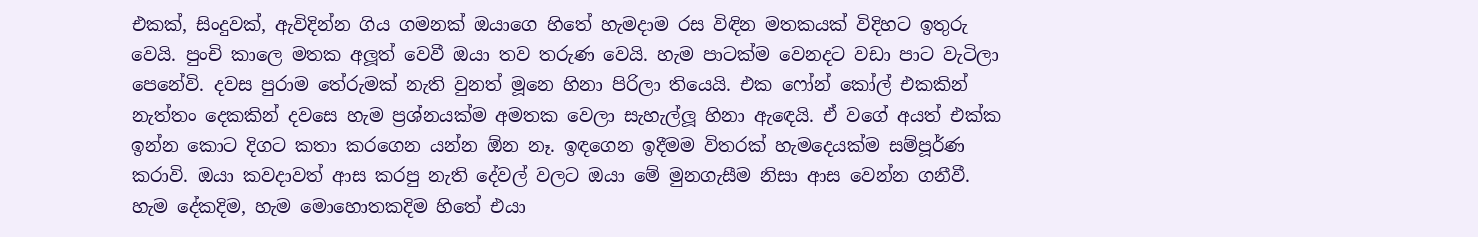එකක්, සිංදුවක්, ඇවිදින්න ගිය ගමනක් ඔයාගෙ හිතේ හැමදාම රස විඳින මතකයක් විදිහට ඉතුරු වෙයි. පුංචි කාලෙ මතක අලූත් වෙවී ඔයා තව තරුණ වෙයි. හැම පාටක්ම වෙනදට වඩා පාට වැටිලා පෙනේවි. දවස පුරාම තේරුමක් නැති වුනත් මූනෙ හිනා පිරිලා තියෙයි. එක ෆෝන් කෝල් එකකින් නැත්තං දෙකකින් දවසෙ හැම ප්‍රශ්නයක්ම අමතක වෙලා සැහැල්ලූ හිනා ඇඳෙයි. ඒ වගේ අයත් එක්ක ඉන්න කොට දිගට කතා කරගෙන යන්න ඕන නෑ. ඉඳගෙන ඉදීමම විතරක් හැමදෙයක්ම සම්පූර්ණ කරාවි. ඔයා කවදාවත් ආස කරපු නැති දේවල් වලට ඔයා මේ මුනගැසීම නිසා ආස වෙන්න ගනීවී. හැම දේකදිම, හැම මොහොතකදිම හිතේ එයා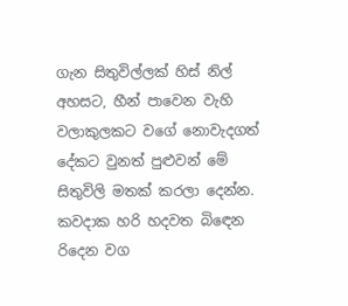ගැන සිතුවිල්ලක් හිස් නිල් අහසට, හීන් පාවෙන වැහි වලාකුලකට වගේ නොවැදගත් දේකට වුනත් පුළුවන් මේ සිතුවිලි මතක් කරලා දෙන්න. කවදාක හරි හදවත බිඳෙන රිදෙන වග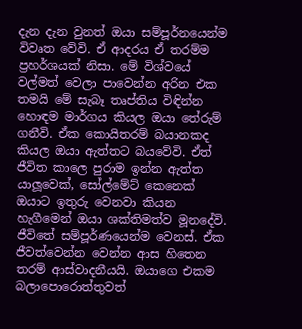දැන දැන වුනත් ඔයා සම්පූර්නයෙන්ම විවෘත වේවි. ඒ ආදරය ඒ තරම්ම ප්‍රහර්ශයක් නිසා. මේ විශ්වයේ වල්මත් වෙලා පාවෙන්න අරින එක තමයි මේ සැබෑ තෘප්තිය විඳින්න හොඳම මාර්ගය කියල ඔයා තේරුම් ගනීවි. ඒක කොයිතරම් බයානකද කියල ඔයා ඇත්තට බයවේවි. ඒත් ජීවිත කාලෙ පුරාම ඉන්න ඇත්ත යාලූවෙක්, සෝල්මේට් කෙනෙක් ඔයාට ඉතුරු වෙනවා කියන හැගීමෙන් ඔයා ශක්තිමත්ව මූනදේවි. ජීවිතේ සම්පූර්ණයෙන්ම වෙනස්. ඒක ජීවත්වෙන්න වෙන්න ආස හිතෙන තරම් ආස්වාදනීයයි. ඔයාගෙ එකම බලාපොරොත්තුවත්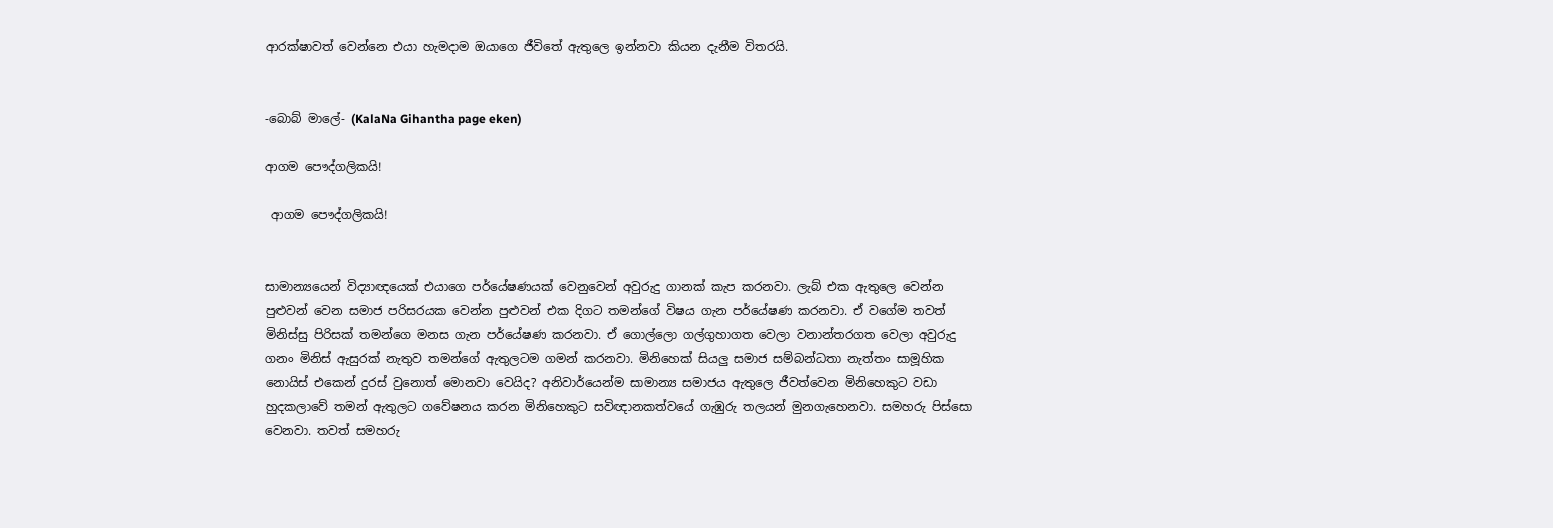ආරක්ෂාවත් වෙන්නෙ එයා හැමදාම ඔයාගෙ ජීවිතේ ඇතුලෙ ඉන්නවා කියන දැනීම විතරයි.


-බොබ් මාලේ- (KalaNa Gihantha page eken)

ආගම පෞද්ගලිකයි!

 ආගම පෞද්ගලිකයි!


සාමාන්‍යයෙන් විද්‍යාඥයෙක් එයාගෙ පර්යේෂණයක් වෙනුවෙන් අවුරුදු ගානක් කැප කරනවා. ලැබ් එක ඇතුලෙ වෙන්න පුළුවන් වෙන සමාජ පරිසරයක වෙන්න පුළුවන් එක දිගට තමන්ගේ විෂය ගැන පර්යේෂණ කරනවා. ඒ වගේම තවත් මිනිස්සු පිරිසක් තමන්ගෙ මනස ගැන පර්යේෂණ කරනවා. ඒ ගොල්ලො ගල්ගුහාගත වෙලා වනාන්තරගත වෙලා අවුරුදු ගනං මිනිස් ඇසුරක් නැතුව තමන්ගේ ඇතුලටම ගමන් කරනවා. මිනිහෙක් සියලු සමාජ සම්බන්ධතා නැත්තං සාමූහික නොයිස් එකෙන් දුරස් වුනොත් මොනවා වෙයිද? අනිවාර්යෙන්ම සාමාන්‍ය සමාජය ඇතුලෙ ජීවත්වෙන මිනිහෙකුට වඩා හුදකලාවේ තමන් ඇතුලට ගවේෂනය කරන මිනිහෙකුට සවිඥානකත්වයේ ගැඹුරු තලයන් මුනගැහෙනවා. සමහරු පිස්සො වෙනවා. තවත් සමහරු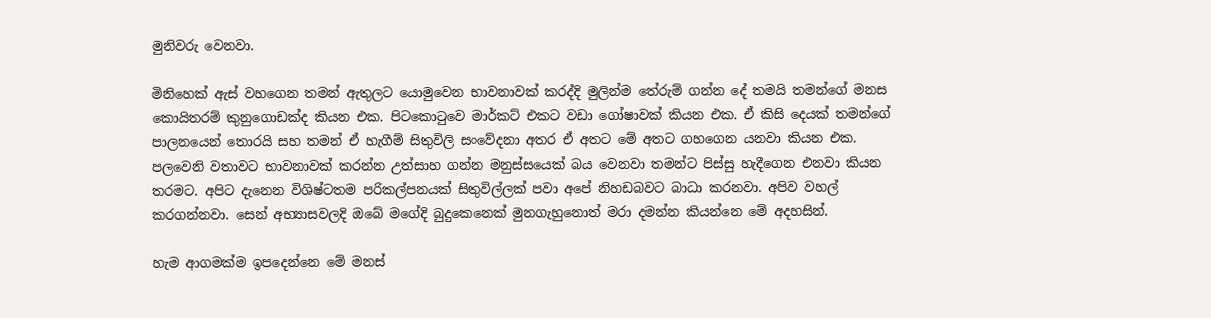මුනිවරු වෙනවා.

මිනිහෙක් ඇස් වහගෙන තමන් ඇතුලට යොමුවෙන භාවනාවක් කරද්දි මුලින්ම තේරුම් ගන්න දේ තමයි තමන්ගේ මනස කොයිතරම් කුනුගොඩක්ද කියන එක. පිටකොටුවෙ මාර්කට් එකට වඩා ගෝෂාවක් කියන එක. ඒ කිසි දෙයක් තමන්ගේ පාලනයෙන් තොරයි සහ තමන් ඒ හැගීම් සිතුවිලි සංවේදනා අතර ඒ අතට මේ අතට ගහගෙන යනවා කියන එක. පලවෙනි වතාවට භාවනාවක් කරන්න උත්සාහ ගන්න මනුස්සයෙක් බය වෙනවා තමන්ට පිස්සු හැදීගෙන එනවා කියන තරමට. අපිට දැනෙන විශිෂ්ටතම පරිකල්පනයක් සිතුවිල්ලක් පවා අපේ නිහඩබවට බාධා කරනවා. අපිව වහල් කරගන්නවා. සෙන් අභ්‍යාසවලදි ඔබේ මගේදි බුදුකෙනෙක් මුනගැහුනොත් මරා දමන්න කියන්නෙ මේ අදහසින්.

හැම ආගමක්ම ඉපදෙන්නෙ මේ මනස්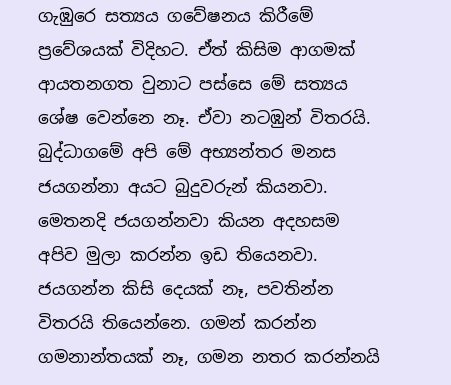ගැඹුරෙ සත්‍යය ගවේෂනය කිරීමේ ප්‍රවේශයක් විදිහට. ඒත් කිසිම ආගමක් ආයතනගත වුනාට පස්සෙ මේ සත්‍යය ශේෂ වෙන්නෙ නෑ. ඒවා නටඹුන් විතරයි. බුද්ධාගමේ අපි මේ අභ්‍යන්තර මනස ජයගන්නා අයට බුදුවරුන් කියනවා. මෙතනදි ජයගන්නවා කියන අදහසම අපිව මුලා කරන්න ඉඩ තියෙනවා. ජයගන්න කිසි දෙයක් නෑ, පවතින්න විතරයි තියෙන්නෙ. ගමන් කරන්න ගමනාන්තයක් නෑ, ගමන නතර කරන්නයි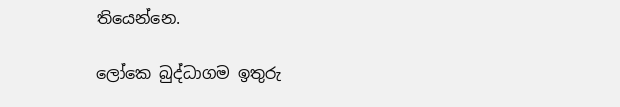තියෙන්නෙ.

ලෝකෙ බුද්ධාගම ඉතුරු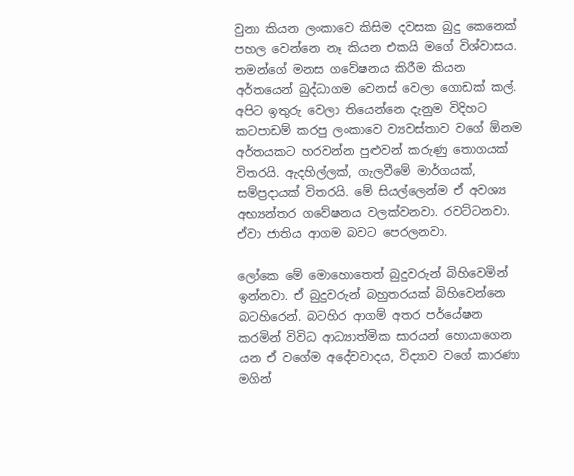වුනා කියන ලංකාවෙ කිසිම දවසක බුදු කෙනෙක් පහල වෙන්නෙ නෑ කියන එකයි මගේ විශ්වාසය. තමන්ගේ මනස ගවේෂනය කිරීම කියන අර්තයෙන් බුද්ධාගම වෙනස් වෙලා ගොඩක් කල්. අපිට ඉතුරු වෙලා තියෙන්නෙ දැනුම විදිහට කටපාඩම් කරපු ලංකාවෙ ව්‍යවස්තාව වගේ ඕනම අර්තයකට හරවන්න පුළුවන් කරුණු තොගයක් විතරයි. ඇදහිල්ලක්, ගැලවීමේ මාර්ගයක්, සම්ප්‍රදායක් විතරයි. මේ සියල්ලෙන්ම ඒ අවශ්‍ය අභ්‍යන්තර ගවේෂනය වලක්වනවා. රවට්ටනවා. ඒවා ජාතිය ආගම බවට පෙරලනවා.

ලෝකෙ මේ මොහොතෙත් බුදුවරුන් බිහිවෙමින් ඉන්නවා. ඒ බුදුවරුන් බහුතරයක් බිහිවෙන්නෙ බටහිරෙන්. බටහිර ආගම් අතර පර්යේෂන කරමින් විවිධ ආධ්‍යාත්මික සාරයන් හොයාගෙන යන ඒ වගේම අදේවවාදය, විද්‍යාව වගේ කාරණා මගින්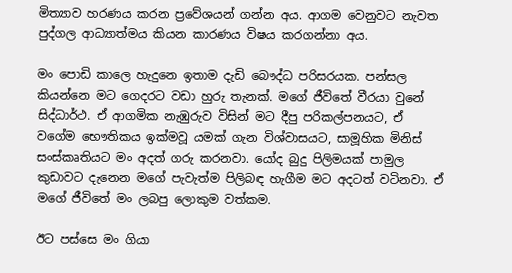මිත්‍යාව හරණය කරන ප්‍රවේශයන් ගන්න අය. ආගම වෙනුවට නැවත පුද්ගල ආධ්‍යාත්මය කියන කාරණය විෂය කරගන්නා අය.

මං පොඩි කාලෙ හැදුනෙ ඉතාම දැඩි බෞද්ධ පරිසරයක. පන්සල කියන්නෙ මට ගෙදරට වඩා හුරු තැනක්. මගේ ජීවිතේ වීරයා වුනේ සිද්ධාර්ථ. ඒ ආගමික නැඹුරුව විසින් මට දීපු පරිකල්පනයට, ඒ වගේම භෞතිකය ඉක්මවූ යමක් ගැන විශ්වාසයට, සාමූහික මිනිස් සංස්කෘතියට මං අදත් ගරු කරනවා. යෝද බුදු පිලිමයක් පාමුල කුඩාවට දැනෙන මගේ පැවැත්ම පිලිබඳ හැගීම මට අදටත් වටිනවා. ඒ මගේ ජීවිතේ මං ලබපු ලොකුම වත්කම.

ඊට පස්සෙ මං ගියා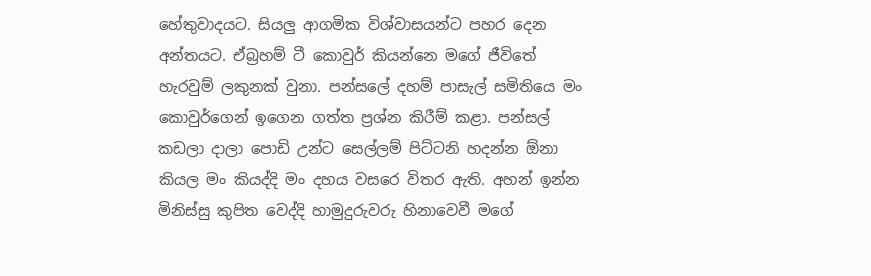හේතුවාදයට. සියලු ආගමික විශ්වාසයන්ට පහර දෙන අන්තයට. ඒබ්‍රහම් ටී කොවුර් කියන්නෙ මගේ ජීවිතේ හැරවුම් ලකුනක් වුනා. පන්සලේ දහම් පාසැල් සමිතියෙ මං කොවුර්ගෙන් ඉගෙන ගත්ත ප්‍රශ්න කිරීම් කළා. පන්සල් කඩලා දාලා පොඩි උන්ට සෙල්ලම් පිට්ටනි හදන්න ඕනා කියල මං කියද්දි මං දහය වසරෙ විතර ඇති. අහන් ඉන්න මිනිස්සු කුපිත වෙද්දි හාමුදුරුවරු හිනාවෙවී මගේ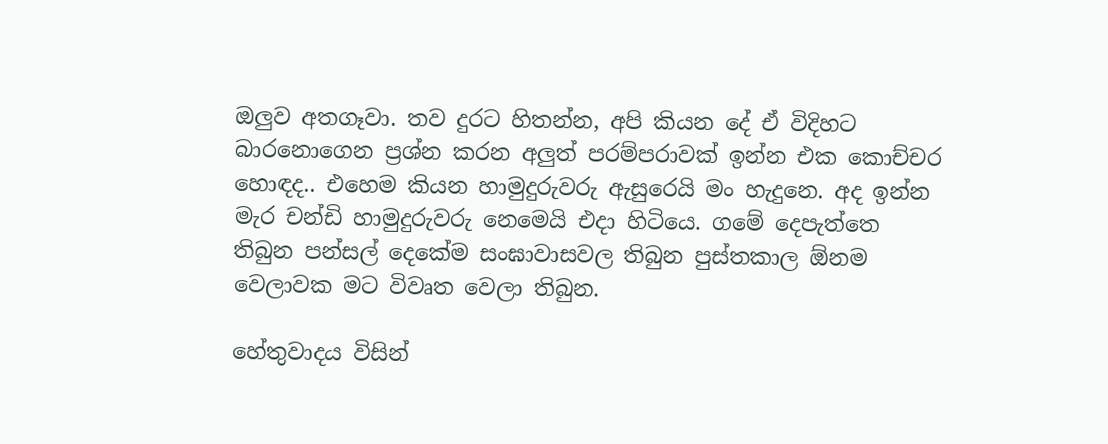ඔලුව අතගෑවා. තව දුරට හිතන්න, අපි කියන දේ ඒ විදිහට බාරනොගෙන ප්‍රශ්න කරන අලුත් පරම්පරාවක් ඉන්න එක කොච්චර හොඳද.. එහෙම කියන හාමුදුරුවරු ඇසුරෙයි මං හැදුනෙ. අද ඉන්න මැර චන්ඩි හාමුදුරුවරු නෙමෙයි එදා හිටියෙ. ගමේ දෙපැත්තෙ තිබුන පන්සල් දෙකේම සංඝාවාසවල තිබුන පුස්තකාල ඕනම වෙලාවක මට විවෘත වෙලා තිබුන.

හේතුවාදය විසින්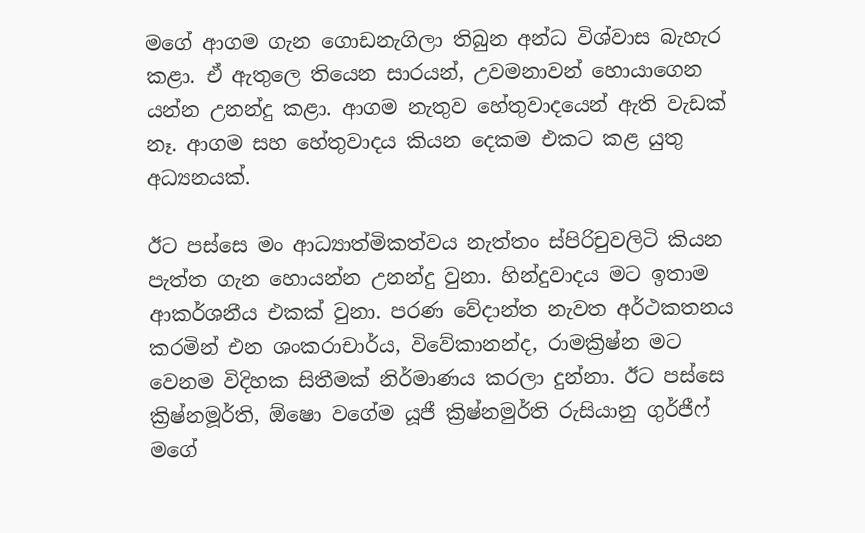මගේ ආගම ගැන ගොඩනැගිලා තිබුන අන්ධ විශ්වාස බැහැර කළා. ඒ ඇතුලෙ තියෙන සාරයන්, උවමනාවන් හොයාගෙන යන්න උනන්දු කළා. ආගම නැතුව හේතුවාදයෙන් ඇති වැඩක් නෑ. ආගම සහ හේතුවාදය කියන දෙකම එකට කළ යුතු අධ්‍යනයක්.

ඊට පස්සෙ මං ආධ්‍යාත්මිකත්වය නැත්තං ස්පිරිචුවලිටි කියන පැත්ත ගැන හොයන්න උනන්දු වුනා. හින්දුවාදය මට ඉතාම ආකර්ශනීය එකක් වුනා. පරණ වේදාන්ත නැවත අර්ථකතනය කරමින් එන ශංකරාචාර්ය, විවේකානන්ද, රාමක්‍රිෂ්න මට වෙනම විදිහක සිතීමක් නිර්මාණය කරලා දුන්නා. ඊට පස්සෙ ක්‍රිෂ්නමූර්ති, ඕෂො වගේම යූජී ක්‍රිෂ්නමුර්ති රුසියානු ගුර්ජීෆ් මගේ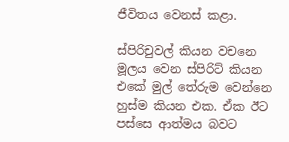ජීවිතය වෙනස් කළා.

ස්පිරිචුවල් කියන වචනෙ මූලය වෙන ස්පිරිට් කියන එකේ මුල් තේරුම වෙන්නෙ හුස්ම කියන එක. ඒක ඊට පස්සෙ ආත්මය බවට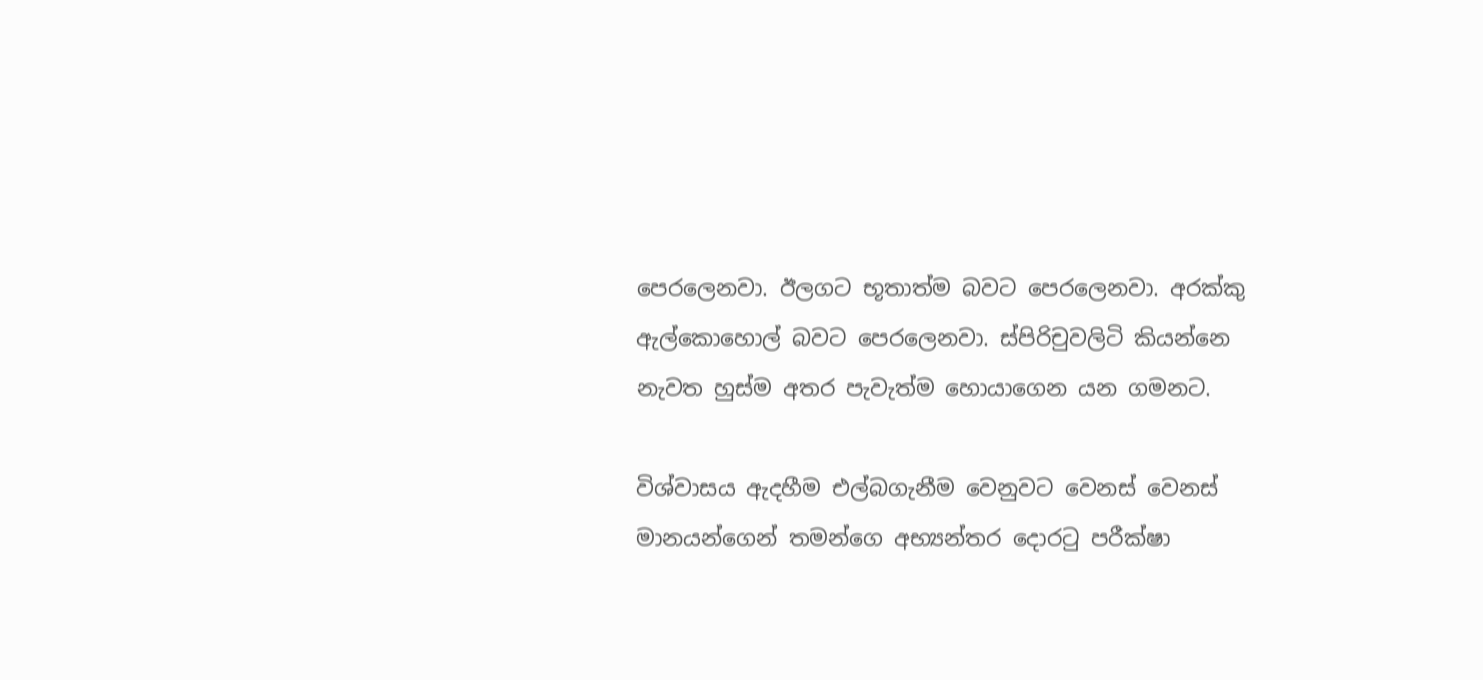පෙරලෙනවා. ඊලගට භූතාත්ම බවට පෙරලෙනවා. අරක්කු ඇල්කොහොල් බවට පෙරලෙනවා. ස්පිරිචුවලිටි කියන්නෙ නැවත හුස්ම අතර පැවැත්ම හොයාගෙන යන ගමනට.

විශ්වාසය ඇදහීම එල්බගැනීම වෙනුවට වෙනස් වෙනස් මානයන්ගෙන් තමන්ගෙ අභ්‍යන්තර දොරටු පරීක්ෂා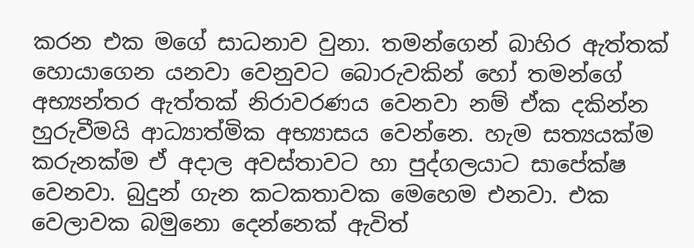කරන එක මගේ සාධනාව වුනා. තමන්ගෙන් බාහිර ඇත්තක් හොයාගෙන යනවා වෙනුවට බොරුවකින් හෝ තමන්ගේ අභ්‍යන්තර ඇත්තක් නිරාවරණය වෙනවා නම් ඒක දකින්න හුරුවීමයි ආධ්‍යාත්මික අභ්‍යාසය වෙන්නෙ. හැම සත්‍යයක්ම කරුනක්ම ඒ අදාල අවස්තාවට හා පුද්ගලයාට සාපේක්ෂ වෙනවා. බුදුන් ගැන කටකතාවක මෙහෙම එනවා. එක වෙලාවක බමුනො දෙන්නෙක් ඇවිත්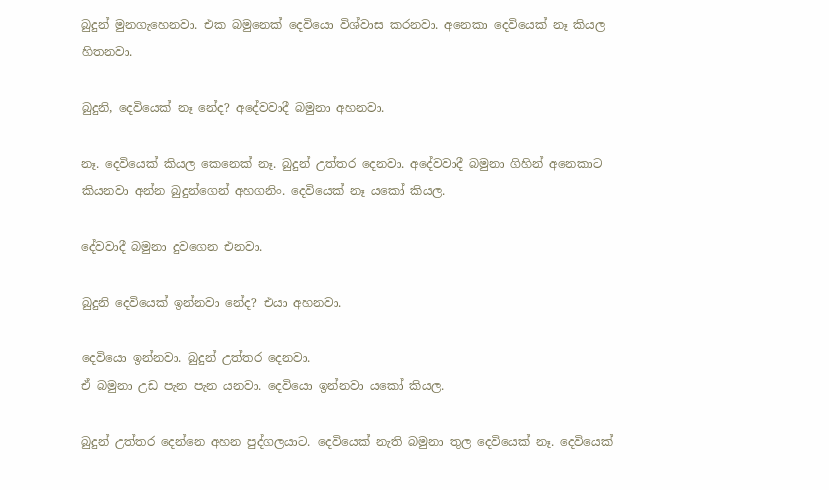බුදුන් මුනගැහෙනවා. එක බමුනෙක් දෙවියො විශ්වාස කරනවා. අනෙකා දෙවියෙක් නෑ කියල හිතනවා.

බුදුනි, දෙවියෙක් නෑ නේද? අදේවවාදී බමුනා අහනවා.

නෑ. දෙවියෙක් කියල කෙනෙක් නෑ. බුදුන් උත්තර දෙනවා. අදේවවාදී බමුනා ගිහින් අනෙකාට කියනවා අන්න බුදුන්ගෙන් අහගනිං. දෙවියෙක් නෑ යකෝ කියල.

දේවවාදී බමුනා දුවගෙන එනවා.

බුදුනි දෙවියෙක් ඉන්නවා නේද? එයා අහනවා.

දෙවියො ඉන්නවා. බුදුන් උත්තර දෙනවා.
ඒ බමුනා උඩ පැන පැන යනවා. දෙවියො ඉන්නවා යකෝ කියල.

බුදුන් උත්තර දෙන්නෙ අහන පුද්ගලයාට. දෙවියෙක් නැති බමුනා තුල දෙවියෙක් නෑ. දෙවියෙක්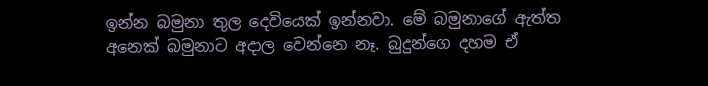ඉන්න බමුනා තුල දෙවියෙක් ඉන්නවා. මේ බමුනාගේ ඇත්ත අනෙක් බමුනාට අදාල වෙන්නෙ නෑ. බුදුන්ගෙ දහම ඒ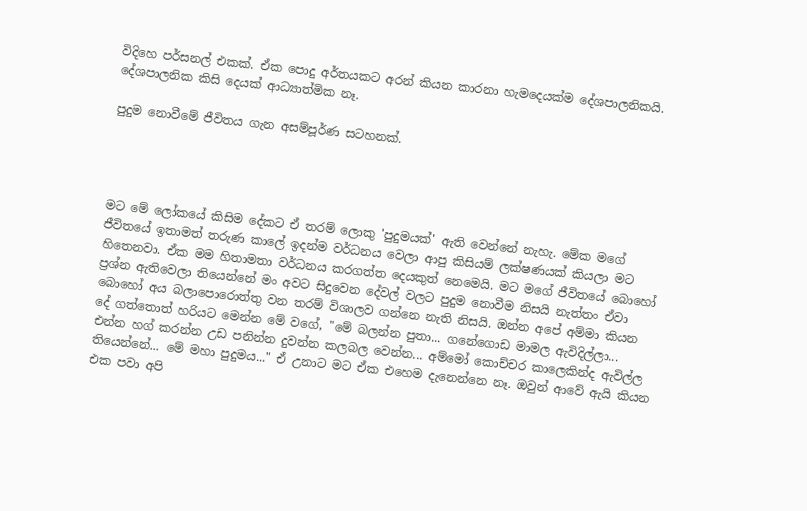විදිහෙ පර්සනල් එකක්. ඒක පොදු අර්තයකට අරන් කියන කාරනා හැමදෙයක්ම දේශපාලනිකයි. දේශපාලනික කිසි දෙයක් ආධ්‍යාත්මික නෑ.

පුදුම නොවීමේ ජීවිතය ගැන අසම්පූර්ණ සටහනක්.




මට මේ ලෝකයේ කිසිම දේකට ඒ තරම් ලොකු 'පුදුමයක්' ඇති වෙන්නේ නැහැ. මේක මගේ ජීවිතයේ ඉතාමත් තරුණ කාලේ ඉදන්ම වර්ධනය වෙලා ආපු කිසියම් ලක්ෂණයක් කියලා මට හිතෙනවා. ඒක මම හිතාමතා වර්ධනය කරගත්ත දෙයකුත් නෙමෙයි. මට මගේ ජීවිතයේ බොහෝ ප්‍රශ්න ඇතිවෙලා තියෙන්නේ මං අවට සිදුවෙන දේවල් වලට පුදුම නොවීම නිසයි නැත්තං ඒවා බොහෝ අය බලාපොරොත්තු වන තරම් විශාලව ගන්නෙ නැති නිසයි. ඔන්න අපේ අම්මා කියන දේ ගත්තොත් හරියට මෙන්න මේ වගේ, "මේ බලන්න පුතා... ගනේගොඩ මාමල ඇවිදිල්ලා... එන්න හග් කරන්න උඩ පනින්න දුවන්න කලබල වෙන්න... අම්මෝ කොච්චර කාලෙකින්ද ඇවිල්ල තියෙන්නේ... මේ මහා පුදුමය..." ඒ උනාට මට ඒක එහෙම දැනෙන්නෙ නෑ. ඔවුන් ආවේ ඇයි කියන එක පවා අපි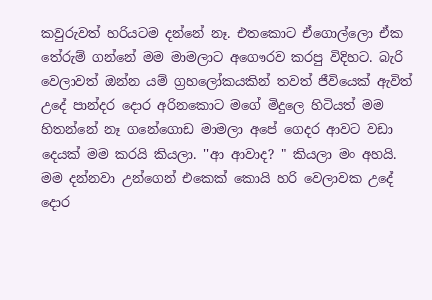කවුරුවත් හරියටම දන්නේ නෑ. එතකොට ඒගොල්ලො ඒක තේරුම් ගන්නේ මම මාමලාට අගෞරව කරපු විදිහට. බැරි වෙලාවත් ඔන්න යම් ග්‍රහලෝකයකින් තවත් ජීවියෙක් ඇවිත් උදේ පාන්දර දොර අරිනකොට මගේ මිදුලෙ හිටියත් මම හිතන්නේ නෑ ගනේගොඩ මාමලා අපේ ගෙදර ආවට වඩා දෙයක් මම කරයි කියලා. ''ආ ආවාද? " කියලා මං අහයි. මම දන්නවා උන්ගෙන් එකෙක් කොයි හරි වෙලාවක උදේ දොර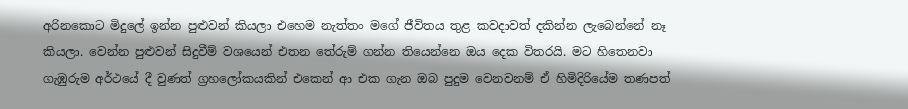අරිනකොට මිදුලේ ඉන්න පුළුවන් කියලා එහෙම නැත්තං මගේ ජීවිතය තුළ කවදාවත් දකින්න ලැබෙන්නේ නෑ කියලා. වෙන්න පුළුවන් සිදුවීම් වශයෙන් එතන තේරුම් ගන්න තියෙන්නෙ ඔය දෙක විතරයි. මට හිතෙනවා ගැඹුරුම අර්ථයේ දී වුණත් ග්‍රහලෝකයකින් එකෙන් ආ එක ගැන ඔබ පුදුම වෙනවනම් ඒ හිමිදිරියේම තණපත්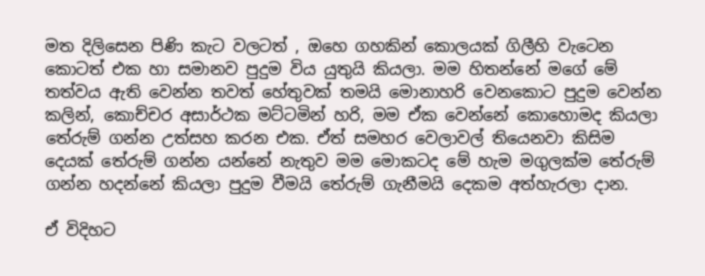මත දිලිසෙන පිණි කැට වලටත් , ඔහෙ ගහකින් කොලයක් ගිලීහි වැටෙන කොටත් එක හා සමානව පුදුම විය යුතුයි කියලා. මම හිතන්නේ මගේ මේ තත්වය ඇති වෙන්න තවත් හේතුවක් තමයි මොනාහරි වෙනකොට පුදුම වෙන්න කලින්, කොච්චර අසාර්ථක මට්ටමින් හරි, මම ඒක වෙන්නේ කොහොමද කියලා තේරුම් ගන්න උත්සහ කරන එක. ඒත් සමහර වෙලාවල් තියෙනවා කිසිම දෙයක් තේරුම් ගන්න යන්නේ නැතුව මම මොකටද මේ හැම මගුලක්ම තේරුම් ගන්න හදන්නේ කියලා පුදුම වීමයි තේරුම් ගැනීමයි දෙකම අත්හැරලා දාන.

ඒ විදිහට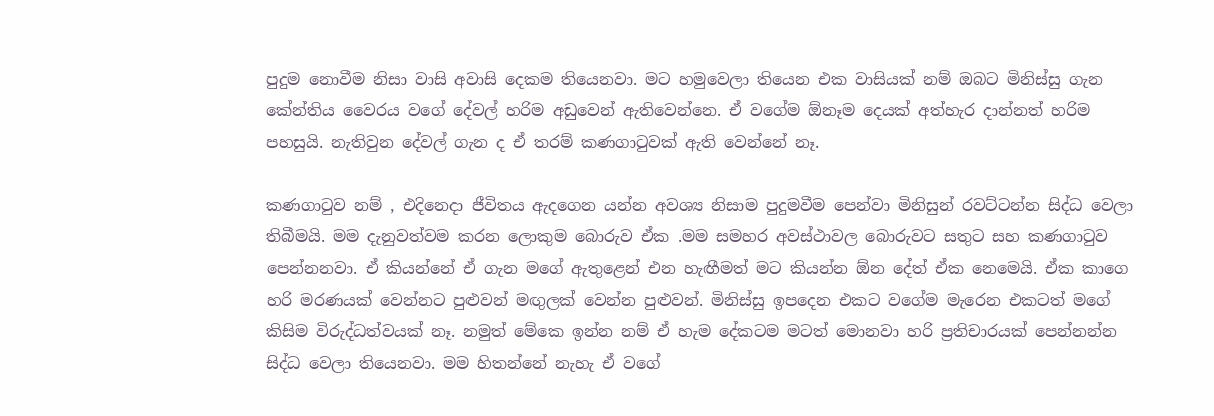පුදුම නොවීම නිසා වාසි අවාසි දෙකම තියෙනවා. මට හමුවෙලා තියෙන එක වාසියක් නම් ඔබට මිනිස්සු ගැන කේන්තිය වෛරය වගේ දේවල් හරිම අඩුවෙන් ඇතිවෙන්නෙ. ඒ වගේම ඕනෑම දෙයක් අත්හැර දාන්නත් හරිම පහසුයි. නැතිවුන දේවල් ගැන ද ඒ තරම් කණගාටුවක් ඇති වෙන්නේ නෑ.

කණගාටුව නම් , එදිනෙදා ජීවිතය ඇදගෙන යන්න අවශ්‍ය නිසාම පුදුමවීම පෙන්වා මිනිසුන් රවට්ටන්න සිද්ධ වෙලා තිබීමයි. මම දැනුවත්වම කරන ලොකුම බොරුව ඒක .මම සමහර අවස්ථාවල බොරුවට සතුට සහ කණගාටුව පෙන්නනවා. ඒ කියන්නේ ඒ ගැන මගේ ඇතුළෙන් එන හැඟීමත් මට කියන්න ඕන දේත් ඒක නෙමෙයි. ඒක කාගෙ හරි මරණයක් වෙන්නට පුළුවන් මඟුලක් වෙන්න පුළුවන්. මිනිස්සු ඉපදෙන එකට වගේම මැරෙන එකටත් මගේ කිසිම විරුද්ධත්වයක් නෑ. නමුත් මේකෙ ඉන්න නම් ඒ හැම දේකටම මටත් මොනවා හරි ප්‍රතිචාරයක් පෙන්නන්න සිද්ධ වෙලා තියෙනවා. මම හිතන්නේ නැහැ ඒ වගේ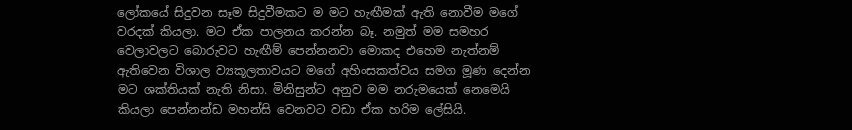ලෝකයේ සිදුවන සෑම සිදුවීමකට ම මට හැඟීමක් ඇති නොවීම මගේ වරදක් කියලා. මට ඒක පාලනය කරන්න බෑ. නමුත් මම සමහර වෙලාවලට බොරුවට හැඟීම් පෙන්නනවා මොකද එහෙම නැත්නම් ඇතිවෙන විශාල ව්‍යකූලතාවයට මගේ අහිංසකත්වය සමග මූණ දෙන්න මට ශක්තියක් නැති නිසා. මිනිසුන්ට අනුව මම නරුමයෙක් නෙමෙයි කියලා පෙන්නන්ඩ මහන්සි වෙනවට වඩා ඒක හරිම ලේසියි.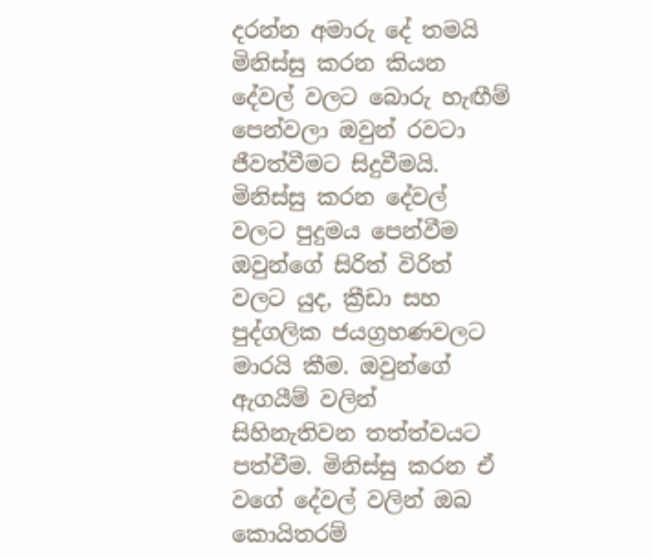දරන්න අමාරු දේ තමයි මිනිස්සු කරන කියන දේවල් වලට බොරු හැඟීම් පෙන්වලා ඔවුන් රවටා ජීවත්වීමට සිදුවීමයි. මිනිස්සු කරන දේවල් වලට පුදුමය පෙන්වීම ඔවුන්ගේ සිරිත් විරිත් වලට යුද, ක්‍රීඩා සහ පුද්ගලික ජයග්‍රහණවලට මාරයි කීම. ඔවුන්ගේ ඇගයීම් වලින් සිහිනැතිවන තත්ත්වයට පත්වීම. මිනිස්සු කරන ඒ වගේ දේවල් වලින් ඔබ කොයිතරම්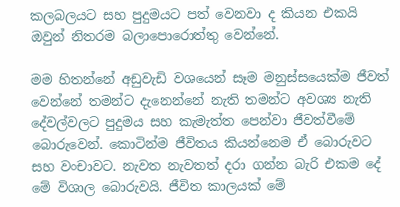කලබලයට සහ පුදුමයට පත් වෙනවා ද කියන එකයි ඔවුන් නිතරම බලාපොරොත්තු වෙන්නේ.

මම හිතන්නේ අඩුවැඩි වශයෙන් සෑම මනුස්සයෙක්ම ජීවත් වෙන්නේ තමන්ට දැනෙන්නේ නැති තමන්ට අවශ්‍ය නැති දේවල්වලට පුදුමය සහ කැමැත්ත පෙන්වා ජීවත්වීමේ බොරුවෙන්. කොටින්ම ජීවිතය කියන්නෙම ඒ බොරුවට සහ වංචාවට. නැවත නැවතත් දරා ගන්න බැරි එකම දේ මේ විශාල බොරුවයි. ජීවිත කාලයක් මේ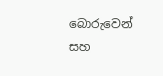බොරුවෙන් සහ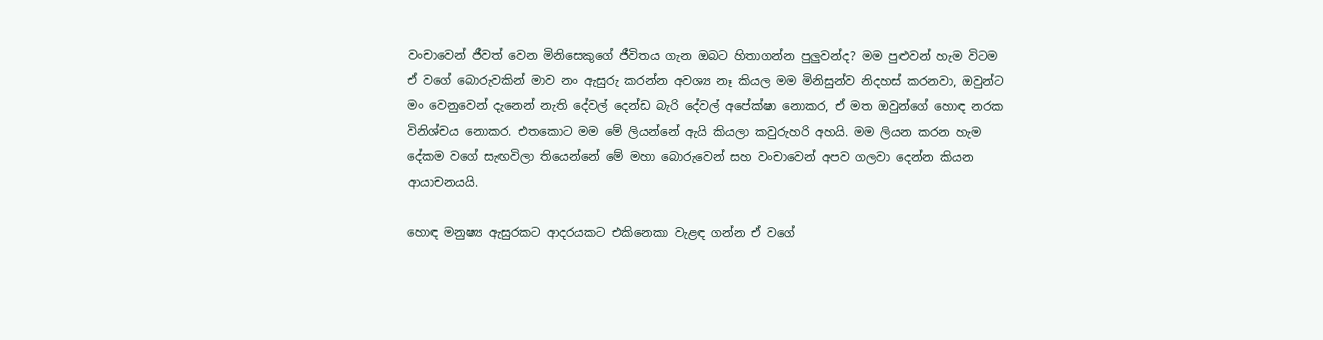වංචාවෙන් ජීවත් වෙන මිනිසෙකුගේ ජීවිතය ගැන ඔබට හිතාගන්න පුලුවන්ද? මම පුළුවන් හැම විටම ඒ වගේ බොරුවකින් මාව නං ඇසුරු කරන්න අවශ්‍ය නෑ කියල මම මිනිසුන්ව නිදහස් කරනවා, ඔවුන්ට මං වෙනුවෙන් දැනෙන් නැති දේවල් දෙන්ඩ බැරි දේවල් අපේක්ෂා නොකර, ඒ මත ඔවුන්ගේ හොඳ නරක විනිශ්චය නොකර. එතකොට මම මේ ලියන්නේ ඇයි කියලා කවුරුහරි අහයි. මම ලියන කරන හැම දේකම වගේ සැඟවිලා තියෙන්නේ මේ මහා බොරුවෙන් සහ වංචාවෙන් අපව ගලවා දෙන්න කියන ආයාචනයයි.

හොඳ මනුෂ්‍ය ඇසුරකට ආදරයකට එකිනෙකා වැළඳ ගන්න ඒ වගේ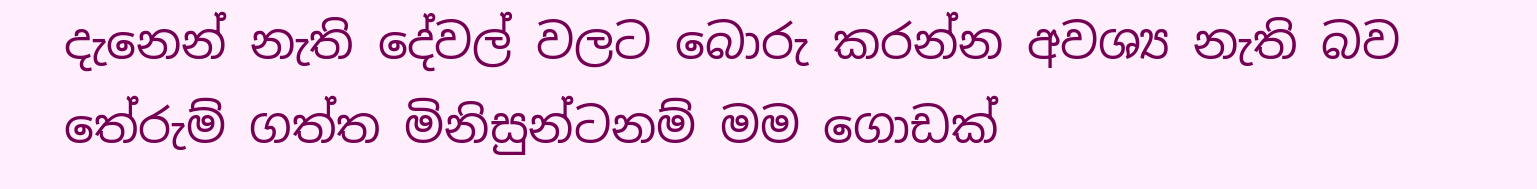දැනෙන් නැති දේවල් වලට බොරු කරන්න අවශ්‍ය නැති බව තේරුම් ගත්ත මිනිසුන්ටනම් මම ගොඩක්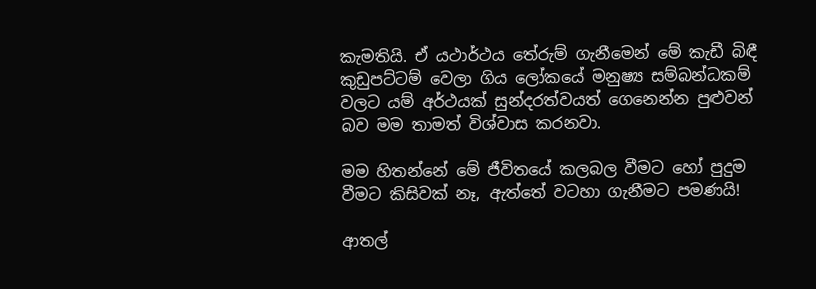කැමතියි. ඒ යථාර්ථය තේරුම් ගැනීමෙන් මේ කැඩී බිඳී කුඩුපට්ටම් වෙලා ගිය ලෝකයේ මනුෂ්‍ය සම්බන්ධකම් වලට යම් අර්ථයක් සුන්දරත්වයත් ගෙනෙන්න පුළුවන් බව මම තාමත් විශ්වාස කරනවා.

මම හිතන්නේ මේ ජීවිතයේ කලබල වීමට හෝ පුදුම වීමට කිසිවක් නෑ, ඇත්තේ වටහා ගැනීමට පමණයි!

ආතල්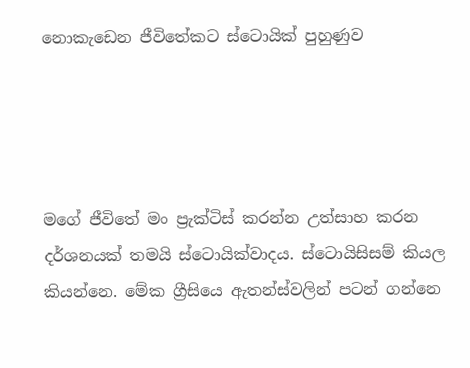නොකැඩෙන ජීවිතේකට ස්ටොයික් පුහුණුව




මගේ ජීවිතේ මං ප්‍රැක්ටිස් කරන්න උත්සාහ කරන දර්ශනයක් තමයි ස්ටොයික්වාදය. ස්ටොයිසිසම් කියල කියන්නෙ. මේක ග්‍රීසියෙ ඇතන්ස්වලින් පටන් ගන්නෙ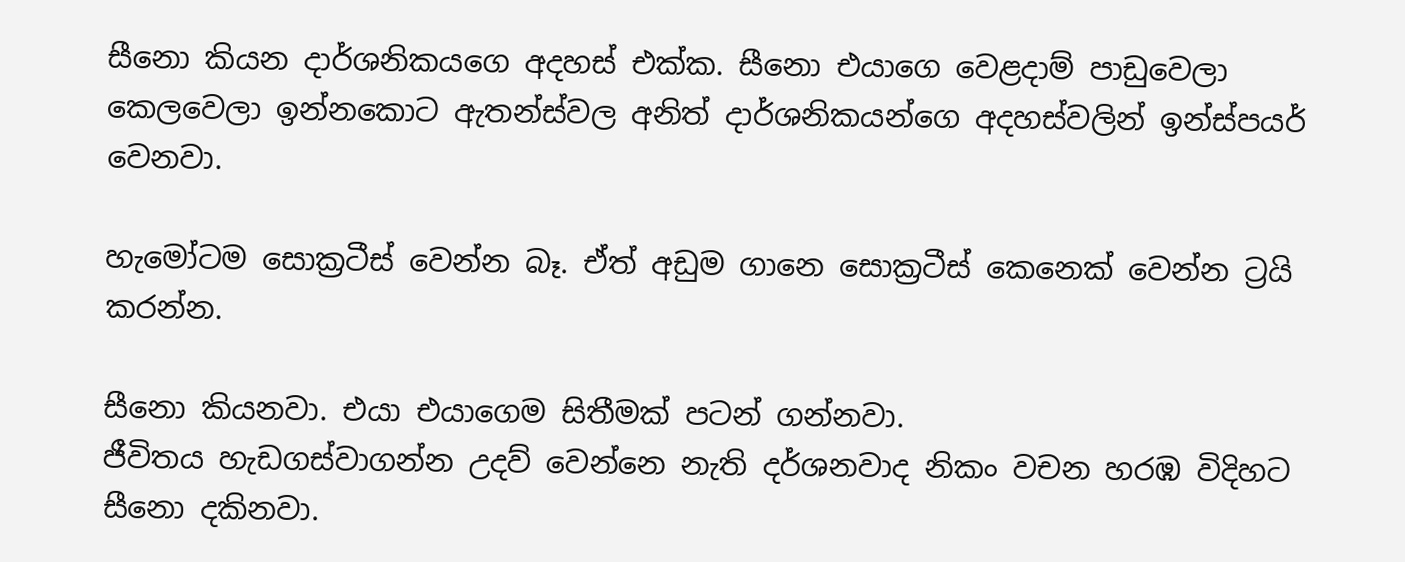සීනො කියන දාර්ශනිකයගෙ අදහස් එක්ක. සීනො එයාගෙ වෙළදාම් පාඩුවෙලා කෙලවෙලා ඉන්නකොට ඇතන්ස්වල අනිත් දාර්ශනිකයන්ගෙ අදහස්වලින් ඉන්ස්පයර් වෙනවා.

හැමෝටම සොක්‍රටීස් වෙන්න බෑ. ඒත් අඩුම ගානෙ සොක්‍රටීස් කෙනෙක් වෙන්න ට්‍රයි කරන්න.

සීනො කියනවා. එයා එයාගෙම සිතීමක් පටන් ගන්නවා.
ජීවිතය හැඩගස්වාගන්න උදව් වෙන්නෙ නැති දර්ශනවාද නිකං වචන හරඹ විදිහට සීනො දකිනවා.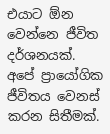එයාට ඕන වෙන්නෙ ජීවිත දර්ශනයක්. අපේ ප්‍රායෝගික ජීවිතය වෙනස් කරන සිතීමක්.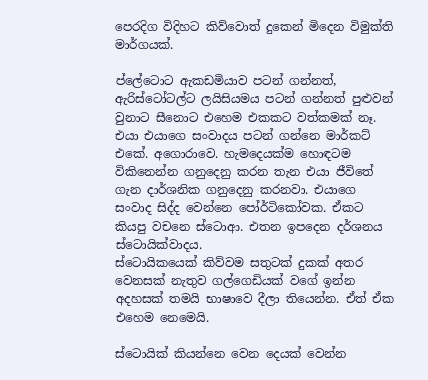පෙරදිග විදිහට කිව්වොත් දුකෙන් මිදෙන විමුක්ති මාර්ගයක්.

ප්ලේටොට ඇකඩමියාව පටන් ගන්නත්, ඇරිස්ටෝටල්ට ලයිසියමය පටන් ගන්නත් පුළුවන් වුනාට සීනොට එහෙම එකකට වත්කමක් නෑ. එයා එයාගෙ සංවාදය පටන් ගන්නෙ මාර්කට් එකේ. අගොරාවෙ. හැමදෙයක්ම හොඳටම විකිනෙන්න ගනුදෙනු කරන තැන එයා ජීවිතේ ගැන දාර්ශනික ගනුදෙනු කරනවා. එයාගෙ සංවාද සිද්ද වෙන්නෙ පෝර්ටිකෝවක. ඒකට කියපු වචනෙ ස්ටොආ. එතන ඉපදෙන දර්ශනය ස්ටොයික්වාදය.
ස්ටොයිකයෙක් කිව්වම සතුටක් දුකක් අතර වෙනසක් නැතුව ගල්ගෙඩියක් වගේ ඉන්න අදහසක් තමයි භාෂාවෙ දීලා තියෙන්න. ඒත් ඒක එහෙම නෙමෙයි.

ස්ටොයික් කියන්නෙ වෙන දෙයක් වෙන්න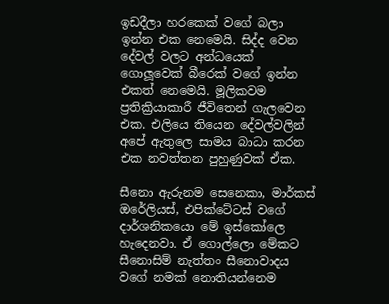ඉඩදීලා හරකෙක් වගේ බලා ඉන්න එක නෙමෙයි. සිද්ද වෙන දේවල් වලට අන්ධයෙක් ගොලූවෙක් බීරෙක් වගේ ඉන්න එකත් නෙමෙයි. මූලිකවම ප්‍රතික්‍රියාකාරී ජීවිතෙන් ගැලවෙන එක. එලියෙ තියෙන දේවල්වලින් අපේ ඇතුලෙ සාමය බාධා කරන එක නවත්තන පුහුණුවක් ඒක.

සීනො ඇරුනම සෙනෙකා, මාර්කස් ඔරේලියස්, එපික්ටේටස් වගේ දාර්ශනිකයො මේ ඉස්කෝලෙ හැදෙනවා. ඒ ගොල්ලො මේකට සීනොසිම් නැත්තං සීනොවාදය වගේ නමක් නොතියන්නෙම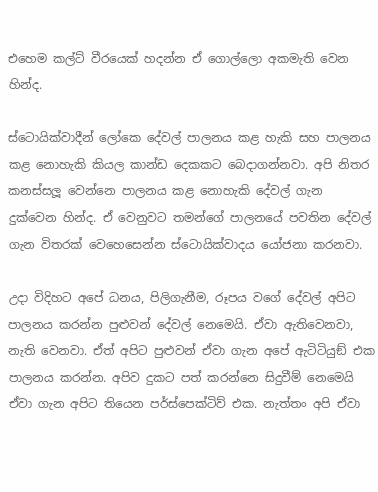එහෙම කල්ට් වීරයෙක් හදන්න ඒ ගොල්ලො අකමැති වෙන හින්ද.

ස්ටොයික්වාදීන් ලෝකෙ දේවල් පාලනය කළ හැකි සහ පාලනය කළ නොහැකි කියල කාන්ඩ දෙකකට බෙදාගන්නවා. අපි නිතර කනස්සලූ වෙන්නෙ පාලනය කළ නොහැකි දේවල් ගැන දුක්වෙන හින්ද. ඒ වෙනුවට තමන්ගේ පාලනයේ පවතින දේවල් ගැන විතරක් වෙහෙසෙන්න ස්ටොයික්වාදය යෝජනා කරනවා.

උදා විදිහට අපේ ධනය, පිලිගැනීම, රූපය වගේ දේවල් අපිට පාලනය කරන්න පුළුවන් දේවල් නෙමෙයි. ඒවා ඇතිවෙනවා, නැති වෙනවා. ඒත් අපිට පුළුවන් ඒවා ගැන අපේ ඇටිටියුඞ් එක පාලනය කරන්න. අපිව දුකට පත් කරන්නෙ සිදුවීම් නෙමෙයි ඒවා ගැන අපිට තියෙන පර්ස්පෙක්ටිව් එක. නැත්තං අපි ඒවා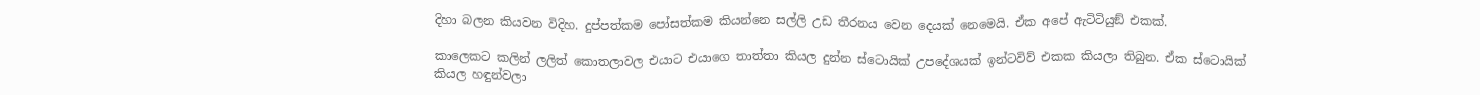දිහා බලන කියවන විදිහ. දුප්පත්කම පෝසත්කම කියන්නෙ සල්ලි උඩ තීරනය වෙන දෙයක් නෙමෙයි. ඒක අපේ ඇටිටියුඞ් එකක්.

කාලෙකට කලින් ලලිත් කොතලාවල එයාට එයාගෙ තාත්තා කියල දුන්න ස්ටොයික් උපදේශයක් ඉන්ටවිව් එකක කියලා තිබුන. ඒක ස්ටොයික් කියල හඳුන්වලා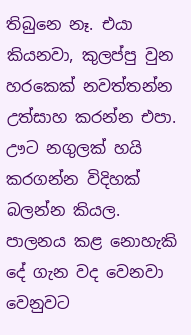තිබුනෙ නෑ. එයා කියනවා, කුලප්පු වුන හරකෙක් නවත්තන්න උත්සාහ කරන්න එපා. ඌට නගුලක් හයි කරගන්න විදිහක් බලන්න කියල. පාලනය කළ නොහැකි දේ ගැන වද වෙනවා වෙනුවට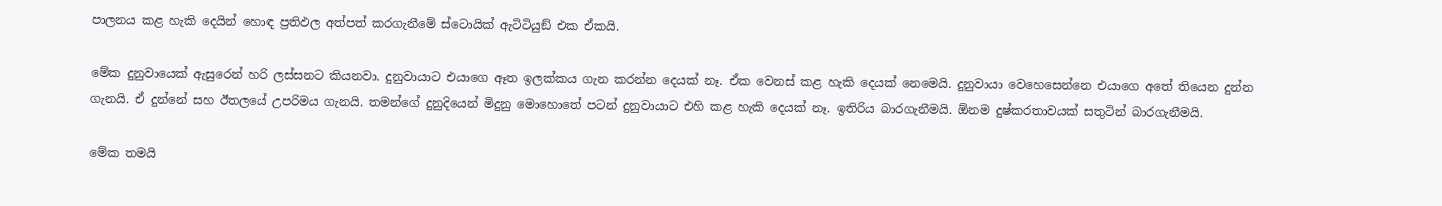පාලනය කළ හැකි දෙයින් හොඳ ප්‍රතිඵල අත්පත් කරගැනීමේ ස්ටොයික් ඇටිටියුඞ් එක ඒකයි.

මේක දුනුවායෙක් ඇසුරෙන් හරි ලස්සනට කියනවා. දුනුවායාට එයාගෙ ඈත ඉලක්කය ගැන කරන්න දෙයක් නෑ. ඒක වෙනස් කළ හැකි දෙයක් නෙමෙයි. දුනුවායා වෙහෙසෙන්නෙ එයාගෙ අතේ තියෙන දුන්න ගැනයි. ඒ දුන්නේ සහ ඊතලයේ උපරිමය ගැනයි. තමන්ගේ දුනුදියෙන් මිදුනු මොහොතේ පටන් දුනුවායාට එහි කළ හැකි දෙයක් නෑ. ඉතිරිය බාරගැනීමයි. ඕනම දුෂ්කරතාවයක් සතුටින් බාරගැනීමයි.

මේක තමයි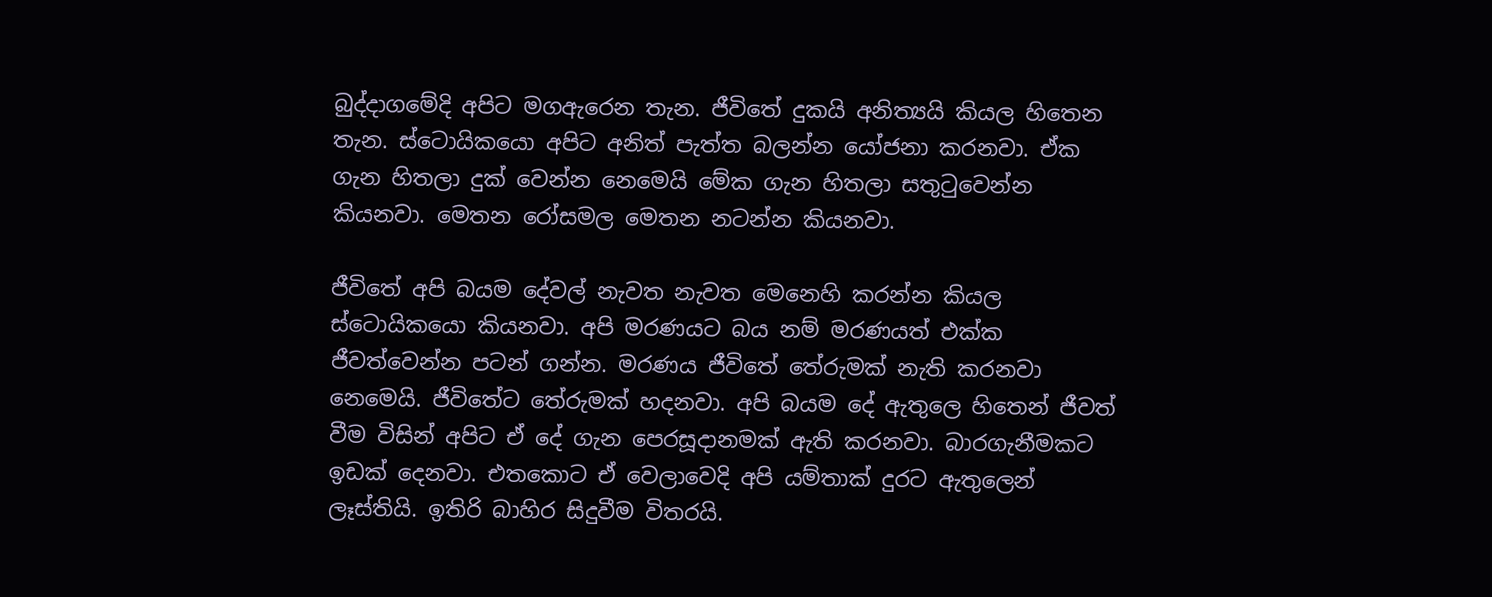බුද්දාගමේදි අපිට මගඇරෙන තැන. ජීවිතේ දුකයි අනිත්‍යයි කියල හිතෙන තැන. ස්ටොයිකයො අපිට අනිත් පැත්ත බලන්න යෝජනා කරනවා. ඒක ගැන හිතලා දුක් වෙන්න නෙමෙයි මේක ගැන හිතලා සතුටුවෙන්න කියනවා. මෙතන රෝසමල මෙතන නටන්න කියනවා.

ජීවිතේ අපි බයම දේවල් නැවත නැවත මෙනෙහි කරන්න කියල ස්ටොයිකයො කියනවා. අපි මරණයට බය නම් මරණයත් එක්ක ජීවත්වෙන්න පටන් ගන්න. මරණය ජීවිතේ තේරුමක් නැති කරනවා නෙමෙයි. ජීවිතේට තේරුමක් හදනවා. අපි බයම දේ ඇතුලෙ හිතෙන් ජීවත් වීම විසින් අපිට ඒ දේ ගැන පෙරසූදානමක් ඇති කරනවා. බාරගැනීමකට ඉඩක් දෙනවා. එතකොට ඒ වෙලාවෙදි අපි යම්තාක් දුරට ඇතුලෙන් ලෑස්තියි. ඉතිරි බාහිර සිදුවීම විතරයි.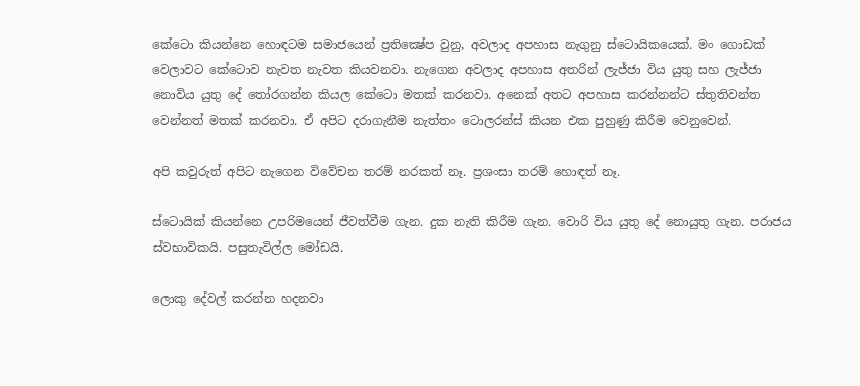කේටො කියන්නෙ හොඳටම සමාජයෙන් ප්‍රතික්‍ෂේප වුනු, අවලාද අපහාස නැගුනු ස්ටොයිකයෙක්. මං ගොඩක් වෙලාවට කේටොව නැවත නැවත කියවනවා. නැගෙන අවලාද අපහාස අතරින් ලැජ්ජා විය යුතු සහ ලැජ්ජා නොවිය යුතු දේ තෝරගන්න කියල කේටො මතක් කරනවා. අනෙක් අතට අපහාස කරන්නන්ට ස්තුතිවන්ත වෙන්නත් මතක් කරනවා. ඒ අපිට දරාගැනීම නැත්තං ටොලරන්ස් කියන එක පුහුණු කිරීම වෙනුවෙන්.

අපි කවුරුත් අපිට නැගෙන විවේචන තරම් නරකත් නෑ. ප්‍රශංසා තරම් හොඳත් නෑ.

ස්ටොයික් කියන්නෙ උපරිමයෙන් ජීවත්වීම ගැන. දුක නැති කිරීම ගැන. වොරි විය යුතු දේ නොයුතු ගැන. පරාජය ස්වභාවිකයි. පසුතැවිල්ල මෝඩයි.

ලොකු දේවල් කරන්න හදනවා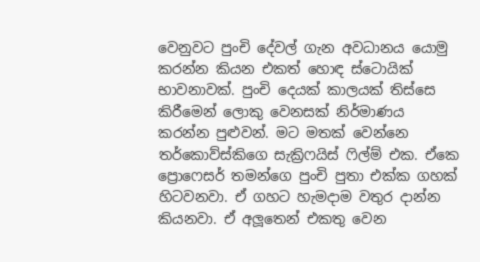වෙනුවට පුංචි දේවල් ගැන අවධානය යොමු කරන්න කියන එකත් හොඳ ස්ටොයික් භාවනාවක්. පුංචි දෙයක් කාලයක් තිස්සෙ කිරීමෙන් ලොකු වෙනසක් නිර්මාණය කරන්න පුළුවන්. මට මතක් වෙන්නෙ තර්කොව්ස්කිගෙ සැක්‍රිෆයිස් ෆිල්ම් එක. ඒකෙ ප්‍රොෆෙසර් තමන්ගෙ පුංචි පුතා එක්ක ගහක් හිටවනවා. ඒ ගහට හැමදාම වතුර දාන්න කියනවා. ඒ අලූතෙන් එකතු වෙන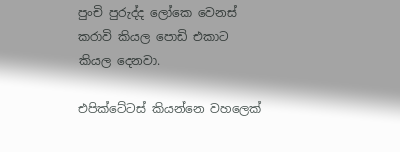පුංචි පුරුද්ද ලෝකෙ වෙනස් කරාවි කියල පොඩි එකාට කියල දෙනවා.

එපික්ටේටස් කියන්නෙ වහලෙක්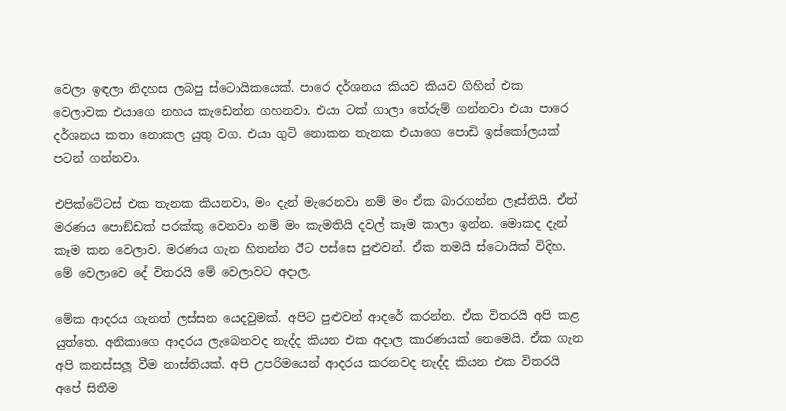වෙලා ඉඳලා නිදහස ලබපු ස්ටොයිකයෙක්. පාරෙ දර්ශනය කියව කියව ගිහින් එක වෙලාවක එයාගෙ නහය කැඩෙන්න ගහනවා. එයා ටක් ගාලා තේරුම් ගන්නවා එයා පාරෙ දර්ශනය කතා නොකල යුතු වග. එයා ගුටි නොකන තැනක එයාගෙ පොඩි ඉස්කෝලයක් පටන් ගන්නවා.

එපික්ටේටස් එක තැනක කියනවා, මං දැන් මැරෙනවා නම් මං ඒක බාරගන්න ලෑස්තියි. ඒත් මරණය පොඞ්ඩක් පරක්කු වෙනවා නම් මං කැමතියි දවල් කෑම කාලා ඉන්න. මොකද දැන් කෑම කන වෙලාව. මරණය ගැන හිතන්න ඊට පස්සෙ පුළුවන්. ඒක තමයි ස්ටොයික් විදිහ. මේ වෙලාවෙ දේ විතරයි මේ වෙලාවට අදාල.

මේක ආදරය ගැනත් ලස්සන යෙදවුමක්. අපිට පුළුවන් ආදරේ කරන්න. ඒක විතරයි අපි කළ යුත්තෙ. අනිකාගෙ ආදරය ලැබෙනවද නැද්ද කියන එක අදාල කාරණයක් නෙමෙයි. ඒක ගැන අපි කනස්සලූ වීම නාස්තියක්. අපි උපරිමයෙන් ආදරය කරනවද නැද්ද කියන එක විතරයි අපේ සිතීම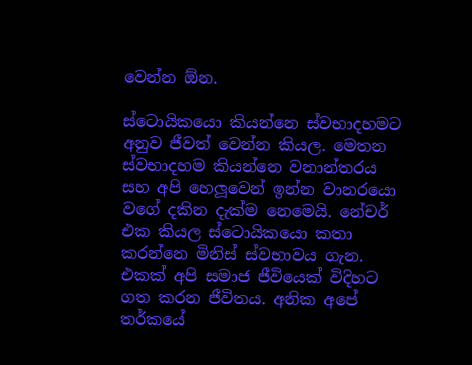වෙන්න ඕන.

ස්ටොයිකයො කියන්නෙ ස්වභාදහමට අනුව ජීවත් වෙන්න කියල. මෙතන ස්වභාදහම කියන්නෙ වනාන්තරය සහ අපි හෙලූවෙන් ඉන්න වානරයො වගේ දකින දැක්ම නෙමෙයි. නේචර් එක කියල ස්ටොයිකයො කතා කරන්නෙ මිනිස් ස්වභාවය ගැන. එකක් අපි සමාජ ජීවියෙක් විදිහට ගත කරන ජීවිතය. අනික අපේ තර්කයේ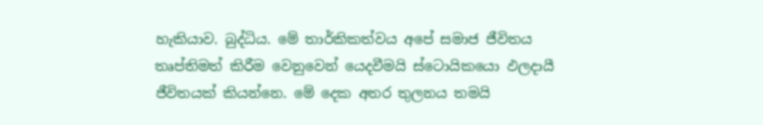හැකියාව. බුද්ධිය. මේ තාර්කිකත්වය අපේ සමාජ ජීවිතය තෘප්තිමත් කිරීම වෙනුවෙන් යෙදවීමයි ස්ටොයිකයො ඵලදායී ජීවිතයක් කියන්නෙ. මේ දෙක අතර තුලනය තමයි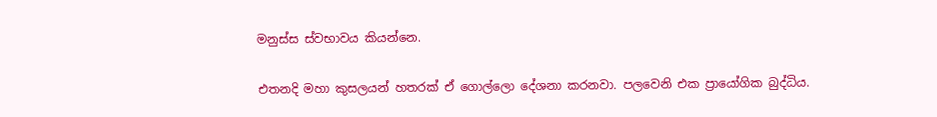මනුස්ස ස්වභාවය කියන්නෙ.

එතනදි මහා කුසලයන් හතරක් ඒ ගොල්ලො දේශනා කරනවා. පලවෙනි එක ප්‍රායෝගික බුද්ධිය.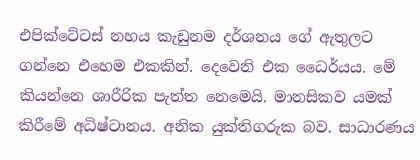එපික්ටේටස් නහය කැඩුනම දර්ශනය ගේ ඇතුලට ගන්නෙ එහෙම එකකින්. දෙවෙනි එක ධෛර්යය. මේ කියන්නෙ ශාරීරික පැත්ත නෙමෙයි. මානසිකව යමක් කිරීමේ අධිෂ්ටානය. අනික යුක්තිගරුක බව. සාධාරණය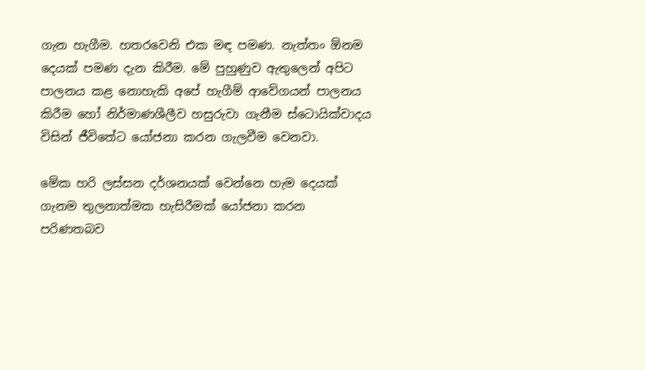ගැන හැගීම. හතරවෙනි එක මඳ පමණ. නැත්තං ඕනම දෙයක් පමණ දැන කිරීම. මේ පුහුණුව ඇතුලෙන් අපිට පාලනය කළ නොහැකි අපේ හැගීම් ආවේගයන් පාලනය කිරීම හෝ නිර්මාණශීලීව හසුරුවා ගැනීම ස්ටොයික්වාදය විසින් ජීවිතේට යෝජනා කරන ගැලවීම වෙනවා.

මේක හරි ලස්සන දර්ශනයක් වෙන්නෙ හැම දෙයක් ගැනම තුලනාත්මක හැසිරීමක් යෝජනා කරන පරිණතබව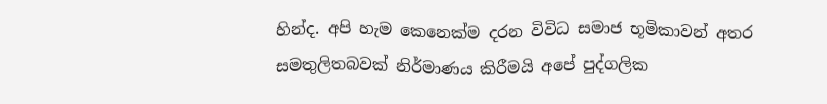හින්ද. අපි හැම කෙනෙක්ම දරන විවිධ සමාජ භූමිකාවන් අතර සමතුලිතබවක් නිර්මාණය කිරීමයි අපේ පුද්ගලික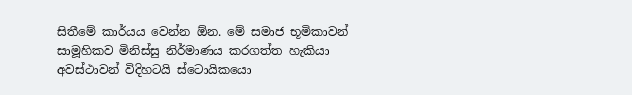සිතීමේ කාර්යය වෙන්න ඕන. මේ සමාජ භූමිකාවන් සාමූහිකව මිනිස්සු නිර්මාණය කරගත්ත හැකියා අවස්ථාවන් විදිහටයි ස්ටොයිකයො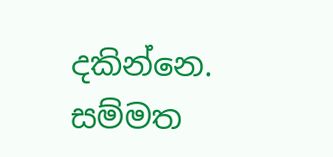දකින්නෙ. සම්මත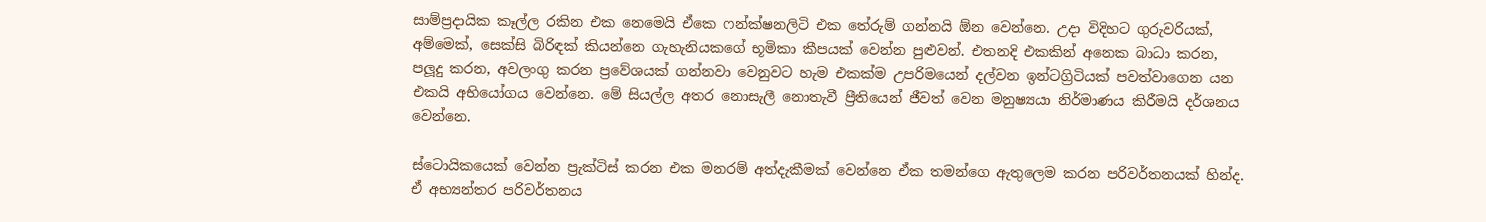සාම්ප්‍රදායික කෑල්ල රකින එක නෙමෙයි ඒකෙ ෆන්ක්ෂනලිටි එක තේරුම් ගන්නයි ඕන වෙන්නෙ. උදා විදිහට ගුරුවරියක්, අම්මෙක්, සෙක්සි බිරිඳක් කියන්නෙ ගැහැනියකගේ භූමිකා කීපයක් වෙන්න පුළුවන්. එතනදි එකකින් අනෙක බාධා කරන, පලූදු කරන, අවලංගු කරන ප්‍රවේශයක් ගන්නවා වෙනුවට හැම එකක්ම උපරිමයෙන් දල්වන ඉන්ටග්‍රිටියක් පවත්වාගෙන යන එකයි අභියෝගය වෙන්නෙ. මේ සියල්ල අතර නොසැලී නොතැවී ප්‍රීතියෙන් ජීවත් වෙන මනුෂ්‍යයා නිර්මාණය කිරීමයි දර්ශනය වෙන්නෙ.

ස්ටොයිකයෙක් වෙන්න ප්‍රැක්ටිස් කරන එක මනරම් අත්දැකීමක් වෙන්නෙ ඒක තමන්ගෙ ඇතුලෙම කරන පරිවර්තනයක් හින්ද. ඒ අභ්‍යන්තර පරිවර්තනය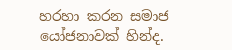හරහා කරන සමාජ යෝජනාවක් හින්ද.